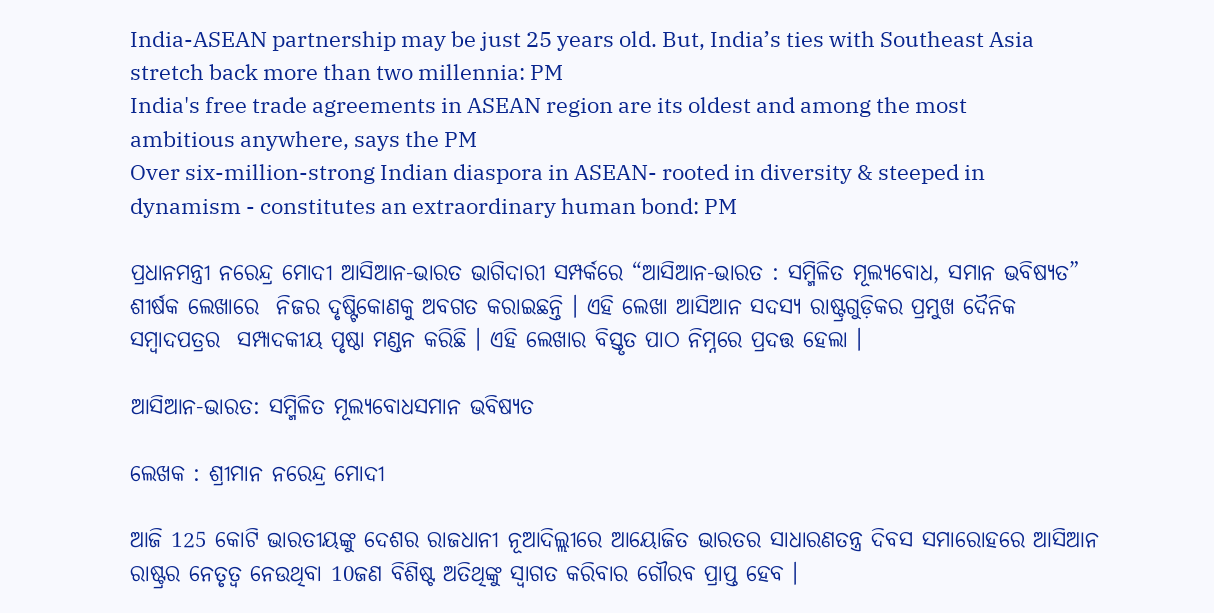India-ASEAN partnership may be just 25 years old. But, India’s ties with Southeast Asia stretch back more than two millennia: PM
India's free trade agreements in ASEAN region are its oldest and among the most ambitious anywhere, says the PM
Over six-million-strong Indian diaspora in ASEAN- rooted in diversity & steeped in dynamism - constitutes an extraordinary human bond: PM

ପ୍ରଧାନମନ୍ତ୍ରୀ ନରେନ୍ଦ୍ର ମୋଦୀ ଆସିଆନ-ଭାରତ ଭାଗିଦାରୀ ସମ୍ପର୍କରେ “ଆସିଆନ-ଭାରତ : ସମ୍ମିଳିତ ମୂଲ୍ୟବୋଧ, ସମାନ ଭବିଷ୍ୟତ” ଶୀର୍ଷକ ଲେଖାରେ  ନିଜର ଦୃଷ୍ଟିକୋଣକୁ ଅବଗତ କରାଇଛନ୍ତି । ଏହି ଲେଖା ଆସିଆନ ସଦସ୍ୟ ରାଷ୍ଟ୍ରଗୁଡ଼ିକର ପ୍ରମୁଖ ଦୈନିକ ସମ୍ବାଦପତ୍ରର  ସମ୍ପାଦକୀୟ ପୃଷ୍ଠା ମଣ୍ଡନ କରିଛି । ଏହି ଲେଖାର ବିସ୍ତୃତ ପାଠ ନିମ୍ନରେ ପ୍ରଦତ୍ତ ହେଲା ।

ଆସିଆନ-ଭାରତ: ସମ୍ମିଳିତ ମୂଲ୍ୟବୋଧସମାନ ଭବିଷ୍ୟତ

ଲେଖକ : ଶ୍ରୀମାନ ନରେନ୍ଦ୍ର ମୋଦୀ

ଆଜି 125 କୋଟି ଭାରତୀୟଙ୍କୁ ଦେଶର ରାଜଧାନୀ ନୂଆଦିଲ୍ଲୀରେ ଆୟୋଜିତ ଭାରତର ସାଧାରଣତନ୍ତ୍ର ଦିବସ ସମାରୋହରେ ଆସିଆନ ରାଷ୍ଟ୍ରର ନେତୃତ୍ୱ ନେଉଥିବା 10ଜଣ ବିଶିଷ୍ଟ ଅତିଥିଙ୍କୁ ସ୍ୱାଗତ କରିବାର ଗୌରବ ପ୍ରାପ୍ତ ହେବ ।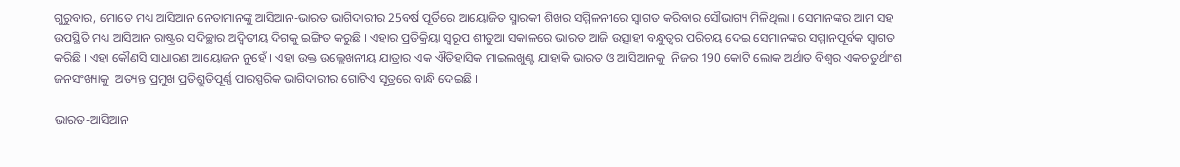ଗୁରୁବାର, ମୋତେ ମଧ୍ୟ ଆସିଆନ ନେତାମାନଙ୍କୁ ଆସିଆନ-ଭାରତ ଭାଗିଦାରୀର 25ବର୍ଷ ପୂର୍ତିରେ ଆୟୋଜିତ ସ୍ମାରକୀ ଶିଖର ସମ୍ମିଳନୀରେ ସ୍ୱାଗତ କରିବାର ସୌଭାଗ୍ୟ ମିଳିଥିଲା । ସେମାନଙ୍କର ଆମ ସହ ଉପସ୍ଥିତି ମଧ୍ୟ ଆସିଆନ ରାଷ୍ଟ୍ରର ସଦିଚ୍ଛାର ଅଦ୍ୱିତୀୟ ଦିଗକୁ ଇଙ୍ଗିତ କରୁଛି । ଏହାର ପ୍ରତିକ୍ରିୟା ସ୍ୱରୂପ ଶୀତୁଆ ସକାଳରେ ଭାରତ ଆଜି ଉତ୍ସାହୀ ବନ୍ଧୁତ୍ୱର ପରିଚୟ ଦେଇ ସେମାନଙ୍କର ସମ୍ମାନପୂର୍ବକ ସ୍ୱାଗତ କରିଛି । ଏହା କୌଣସି ସାଧାରଣ ଆୟୋଜନ ନୁହେଁ । ଏହା ଉକ୍ତ ଉଲ୍ଲେଖନୀୟ ଯାତ୍ରାର ଏକ ଐତିହାସିକ ମାଇଲଖୁଣ୍ଟ ଯାହାକି ଭାରତ ଓ ଆସିଆନକୁ  ନିଜର 190 କୋଟି ଲୋକ ଅର୍ଥାତ ବିଶ୍ୱର ଏକଚତୁର୍ଥାଂଶ ଜନସଂଖ୍ୟାକୁ  ଅତ୍ୟନ୍ତ ପ୍ରମୁଖ ପ୍ରତିଶ୍ରୁତିପୂର୍ଣ୍ଣ ପାରସ୍ପରିକ ଭାଗିଦାରୀର ଗୋଟିଏ ସୂତ୍ରରେ ବାନ୍ଧି ଦେଇଛି ।

ଭାରତ-ଆସିଆନ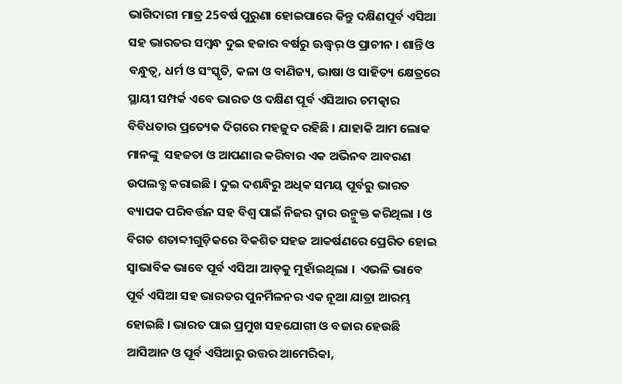ଭାଗିଦାରୀ ମାତ୍ର 25ବର୍ଷ ପୁରୁଣା ହୋଇପାରେ କିନ୍ତୁ ଦକ୍ଷିଣପୂର୍ବ ଏସିଆ ସହ ଭାରତର ସମ୍ବନ୍ଧ ଦୁଇ ହଜାର ବର୍ଷରୁ ଊଦ୍ଧ୍ୱର୍ ଓ ପ୍ରାଚୀନ । ଶାନ୍ତି ଓ ବନ୍ଧୁତ୍ୱ, ଧର୍ମ ଓ ସଂସ୍କୃତି, କଳା ଓ ବାଣିଜ୍ୟ, ଭାଷା ଓ ସାହିତ୍ୟ କ୍ଷେତ୍ରରେ ସ୍ଥାୟୀ ସମ୍ପର୍କ ଏବେ ଭାରତ ଓ ଦକ୍ଷିଣ ପୂର୍ବ ଏସିଆର ଚମତ୍କାର ବିବିଧତାର ପ୍ରତ୍ୟେକ ଦିଗରେ ମହଜୁଦ ରହିଛି । ଯାହାକି ଆମ ଲୋକ ମାନଙ୍କୁ  ସହଜତା ଓ ଆପଣାର କରିବାର ଏକ ଅଭିନବ ଆବରଣ ଉପଲବ୍ଧ କରାଇଛି । ଦୁଇ ଦଶନ୍ଧିରୁ ଅଧିକ ସମୟ ପୂର୍ବରୁ ଭାରତ ବ୍ୟାପକ ପରିବର୍ତ୍ତନ ସହ ବିଶ୍ୱ ପାଇଁ ନିଜର ଦ୍ୱାର ଉନ୍ମୁକ୍ତ କରିଥିଲା । ଓ ବିଗତ ଶତାବ୍ଦୀଗୁଡ଼ିକରେ ବିକଶିତ ସହଜ ଆକର୍ଷଣରେ ପ୍ରେରିତ ହୋଇ ସ୍ୱାଭାବିକ ଭାବେ ପୂର୍ବ ଏସିଆ ଆଡ଼କୁ ମୁହାଁଇଥିଲା ।  ଏଭଳି ଭାବେ ପୂର୍ବ ଏସିଆ ସହ ଭାରତର ପୁନର୍ମିଳନର ଏକ ନୂଆ ଯାତ୍ରା ଆରମ୍ଭ ହୋଇଛି । ଭାରତ ପାଇ ପ୍ରମୁଖ ସହଯୋଗୀ ଓ ବଜାର ହେଉଛି ଆସିଆନ ଓ ପୂର୍ବ ଏସିଆରୁ ଉତ୍ତର ଆମେରିକା,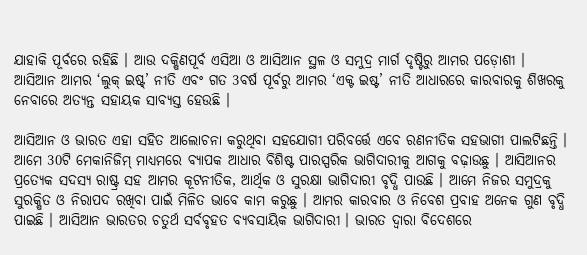ଯାହାକି ପୂର୍ବରେ ରହିଛି । ଆଉ ଦକ୍ଷିଣପୂର୍ବ ଏସିଆ ଓ ଆସିଆନ ସ୍ଥଳ ଓ ସମୁଦ୍ର ମାର୍ଗ ଦୃଷ୍ଟିରୁ ଆମର ପଡ଼ୋଶୀ । ଆସିଆନ ଆମର ‘ଲୁକ୍ ଇଷ୍ଟ୍’ ନୀତି ଏବଂ ଗତ 3ବର୍ଷ ପୂର୍ବରୁ ଆମର ‘ଏକ୍ଟ ଇଷ୍ଟ’ ନୀତି ଆଧାରରେ କାରବାରକୁ ଶିଖରକୁ ନେବାରେ ଅତ୍ୟନ୍ତ ସହାୟକ ସାବ୍ୟସ୍ତ ହେଉଛି ।

ଆସିଆନ ଓ ଭାରତ ଏହା ସହିତ ଆଲୋଚନା କରୁଥିବା ସହଯୋଗୀ ପରିବର୍ତ୍ତେ ଏବେ ରଣନୀତିକ ସହଭାଗୀ ପାଲଟିଛନ୍ତି । ଆମେ 30ଟି ମେକାନିଜିମ୍ ମାଧ୍ୟମରେ ବ୍ୟାପକ ଆଧାର ବିଶିଷ୍ଟ ପାରସ୍ପରିକ ଭାଗିଦାରୀକୁ ଆଗକୁ ବଢ଼ାଉଛୁ । ଆସିଆନର ପ୍ରତ୍ୟେକ ସଦସ୍ୟ ରାଷ୍ଟ୍ର ସହ ଆମର କୂଟନୀତିକ, ଆର୍ଥିକ ଓ ସୁରକ୍ଷା ଭାଗିଦାରୀ ବୃଦ୍ଧି ପାଉଛି । ଆମେ ନିଜର ସମୁଦ୍ରକୁ ସୁରକ୍ଷିତ ଓ ନିରାପଦ ରଖିବା ପାଇଁ ମିଳିତ ଭାବେ କାମ କରୁଛୁ । ଆମର କାରବାର ଓ ନିବେଶ ପ୍ରବାହ ଅନେକ ଗୁଣ ବୃଦ୍ଧି ପାଇଛି । ଆସିଆନ ଭାରତର ଚତୁର୍ଥ ସର୍ବବୃହତ ବ୍ୟବସାୟିକ ଭାଗିଦାରୀ । ଭାରତ ଦ୍ୱାରା ବିଦେଶରେ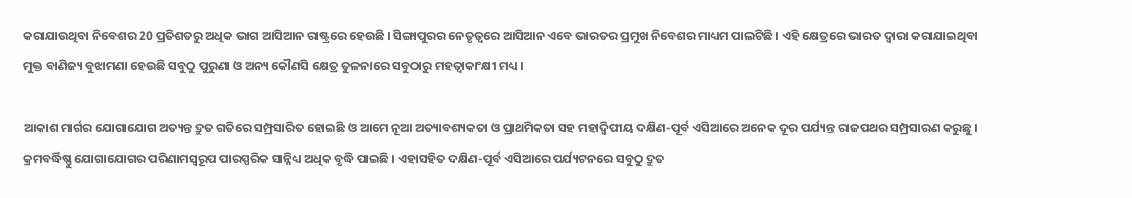କରାଯାଉଥିବା ନିବେଶର 20 ପ୍ରତିଶତରୁ ଅଧିକ ଭାଗ ଆସିଆନ ରାଷ୍ଟ୍ରରେ ହେଉଛି । ସିଙ୍ଗାପୁରର ନେତୃତ୍ୱରେ ଆସିଆନ ଏବେ ଭାରତର ପ୍ରମୁଖ ନିବେଶର ମାଧ୍ୟମ ପାଲଟିଛି । ଏହି କ୍ଷେତ୍ରରେ ଭାରତ ଦ୍ୱାରା କରାଯାଇଥିବା ମୁକ୍ତ ବାଣିଜ୍ୟ ବୁଝାମଣା ହେଉଛି ସବୁଠୁ ପୁରୁଣା ଓ ଅନ୍ୟ କୌଣସି କ୍ଷେତ୍ର ତୁଳନାରେ ସବୁଠାରୁ ମହତ୍ୱାକାଂକ୍ଷୀ ମଧ୍ୟ ।

ଆକାଶ ମାର୍ଗର ଯୋଗାଯୋଗ ଅତ୍ୟନ୍ତ ଦ୍ରୁତ ଗତିରେ ସମ୍ପ୍ରସାରିତ ହୋଇଛି ଓ ଆମେ ନୂଆ ଅତ୍ୟାବଶ୍ୟକତା ଓ ପ୍ରାଥମିକତା ସହ ମହାଦ୍ୱିପୀୟ ଦକ୍ଷିଣ-ପୂର୍ବ ଏସିଆରେ ଅନେକ ଦୂର ପର୍ଯ୍ୟନ୍ତ ରାଜପଥର ସମ୍ପ୍ରସାରଣ କରୁଛୁ । କ୍ରମବର୍ଦ୍ଧିଷ୍ଣୁ ଯୋଗାଯୋଗର ପରିଣାମସ୍ୱରୂପ ପାରସ୍ପରିକ ସାନ୍ନିଧ୍ୟ ଅଧିକ ବୃଦ୍ଧି ପାଇଛି । ଏହାସହିତ ଦକ୍ଷିଣ-ପୂର୍ବ ଏସିଆରେ ପର୍ଯ୍ୟଟନରେ ସବୁଠୁ ଦ୍ରୁତ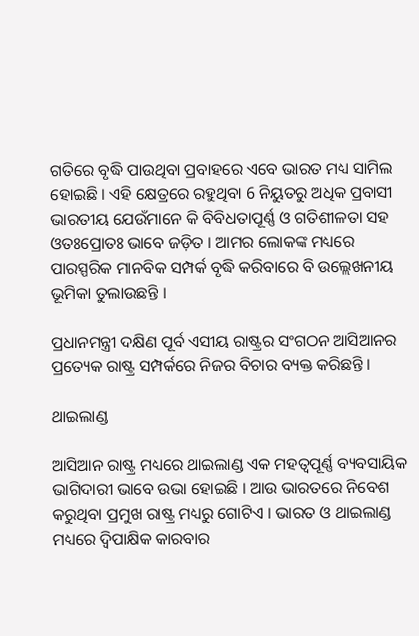ଗତିରେ ବୃଦ୍ଧି ପାଉଥିବା ପ୍ରବାହରେ ଏବେ ଭାରତ ମଧ୍ୟ ସାମିଲ ହୋଇଛି । ଏହି କ୍ଷେତ୍ରରେ ରହୁଥିବା 6 ନିୟୁତରୁ ଅଧିକ ପ୍ରବାସୀ ଭାରତୀୟ ଯେଉଁମାନେ କି ବିବିଧତାପୂର୍ଣ୍ଣ ଓ ଗତିଶୀଳତା ସହ ଓତଃପ୍ରୋତଃ ଭାବେ ଜଡ଼ିତ । ଆମର ଲୋକଙ୍କ ମଧ୍ୟରେ ପାରସ୍ପରିକ ମାନବିକ ସମ୍ପର୍କ ବୃଦ୍ଧି କରିବାରେ ବି ଉଲ୍ଲେଖନୀୟ ଭୂମିକା ତୁଲାଉଛନ୍ତି ।

ପ୍ରଧାନମନ୍ତ୍ରୀ ଦକ୍ଷିଣ ପୂର୍ବ ଏସୀୟ ରାଷ୍ଟ୍ରର ସଂଗଠନ ଆସିଆନର ପ୍ରତ୍ୟେକ ରାଷ୍ଟ୍ର ସମ୍ପର୍କରେ ନିଜର ବିଚାର ବ୍ୟକ୍ତ କରିଛନ୍ତି ।

ଥାଇଲାଣ୍ଡ

ଆସିଆନ ରାଷ୍ଟ୍ର ମଧ୍ୟରେ ଥାଇଲାଣ୍ଡ ଏକ ମହତ୍ୱପୂର୍ଣ୍ଣ ବ୍ୟବସାୟିକ ଭାଗିଦାରୀ ଭାବେ ଉଭା ହୋଇଛି । ଆଉ ଭାରତରେ ନିବେଶ କରୁଥିବା ପ୍ରମୁଖ ରାଷ୍ଟ୍ର ମଧ୍ୟରୁ ଗୋଟିଏ । ଭାରତ ଓ ଥାଇଲାଣ୍ଡ ମଧ୍ୟରେ ଦ୍ୱିପାକ୍ଷିକ କାରବାର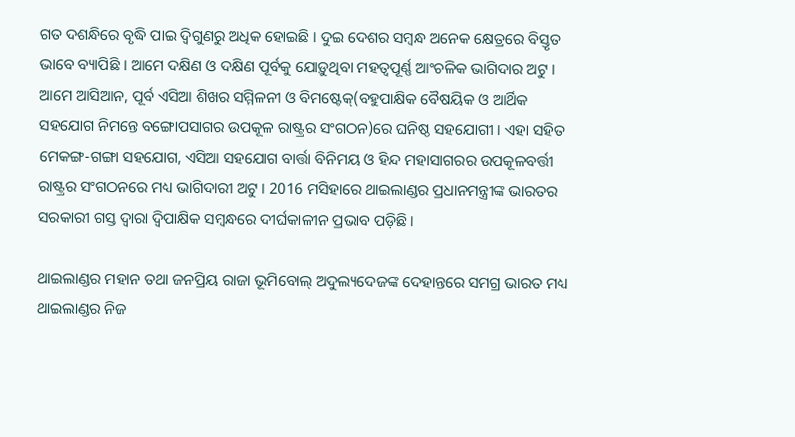ଗତ ଦଶନ୍ଧିରେ ବୃଦ୍ଧି ପାଇ ଦ୍ୱିଗୁଣରୁ ଅଧିକ ହୋଇଛି । ଦୁଇ ଦେଶର ସମ୍ବନ୍ଧ ଅନେକ କ୍ଷେତ୍ରରେ ବିସ୍ତୃତ ଭାବେ ବ୍ୟାପିଛି । ଆମେ ଦକ୍ଷିଣ ଓ ଦକ୍ଷିଣ ପୂର୍ବକୁ ଯୋଡ଼ୁଥିବା ମହତ୍ୱପୂର୍ଣ୍ଣ ଆଂଚଳିକ ଭାଗିଦାର ଅଟୁ । ଆମେ ଆସିଆନ, ପୂର୍ବ ଏସିଆ ଶିଖର ସମ୍ମିଳନୀ ଓ ବିମଷ୍ଟେକ୍(ବହୁପାକ୍ଷିକ ବୈଷୟିକ ଓ ଆର୍ଥିକ ସହଯୋଗ ନିମନ୍ତେ ବଙ୍ଗୋପସାଗର ଉପକୂଳ ରାଷ୍ଟ୍ରର ସଂଗଠନ)ରେ ଘନିଷ୍ଠ ସହଯୋଗୀ । ଏହା ସହିତ ମେକଙ୍ଗ-ଗଙ୍ଗା ସହଯୋଗ, ଏସିଆ ସହଯୋଗ ବାର୍ତ୍ତା ବିନିମୟ ଓ ହିନ୍ଦ ମହାସାଗରର ଉପକୂଳବର୍ତ୍ତୀ ରାଷ୍ଟ୍ରର ସଂଗଠନରେ ମଧ୍ୟ ଭାଗିଦାରୀ ଅଟୁ । 2016 ମସିହାରେ ଥାଇଲାଣ୍ଡର ପ୍ରଧାନମନ୍ତ୍ରୀଙ୍କ ଭାରତର ସରକାରୀ ଗସ୍ତ ଦ୍ୱାରା ଦ୍ୱିପାକ୍ଷିକ ସମ୍ବନ୍ଧରେ ଦୀର୍ଘକାଳୀନ ପ୍ରଭାବ ପଡ଼ିଛି ।

ଥାଇଲାଣ୍ଡର ମହାନ ତଥା ଜନପ୍ରିୟ ରାଜା ଭୂମିବୋଲ୍ ଅଦୁଲ୍ୟଦେଜଙ୍କ ଦେହାନ୍ତରେ ସମଗ୍ର ଭାରତ ମଧ୍ୟ ଥାଇଲାଣ୍ଡର ନିଜ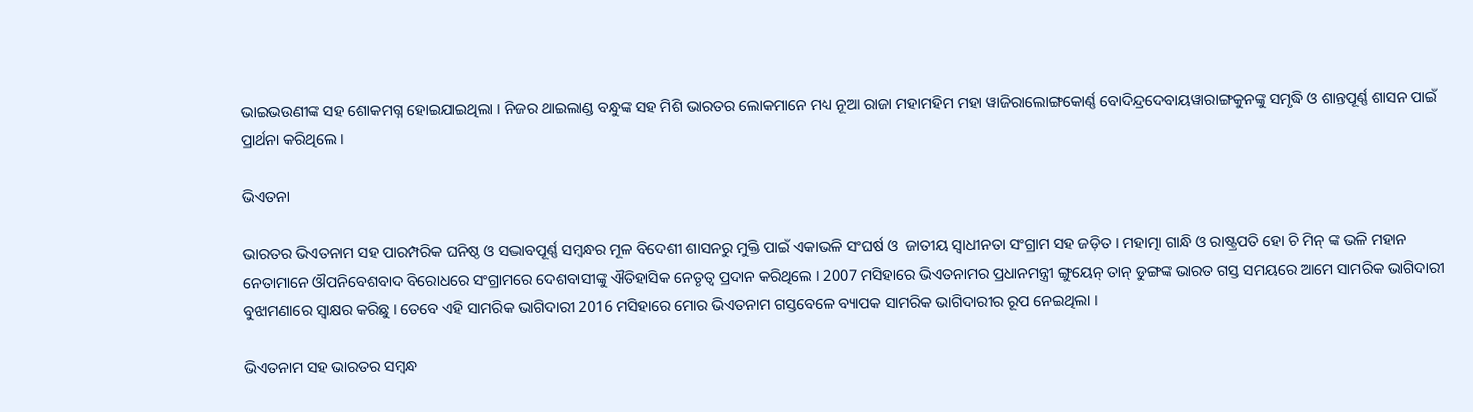ଭାଇଭଉଣୀଙ୍କ ସହ ଶୋକମଗ୍ନ ହୋଇଯାଇଥିଲା । ନିଜର ଥାଇଲାଣ୍ଡ ବନ୍ଧୁଙ୍କ ସହ ମିଶି ଭାରତର ଲୋକମାନେ ମଧ୍ୟ ନୂଆ ରାଜା ମହାମହିମ ମହା ୱାଜିରାଲୋଙ୍ଗକୋର୍ଣ୍ଣ ବୋଦିନ୍ଦ୍ରଦେବାୟୱାରାଙ୍ଗକୁନଙ୍କୁ ସମୃଦ୍ଧି ଓ ଶାନ୍ତପୂର୍ଣ୍ଣ ଶାସନ ପାଇଁ ପ୍ରାର୍ଥନା କରିଥିଲେ ।

ଭିଏତନା

ଭାରତର ଭିଏତନାମ ସହ ପାରମ୍ପରିକ ଘନିଷ୍ଠ ଓ ସଦ୍ଭାବପୂର୍ଣ୍ଣ ସମ୍ବନ୍ଧର ମୂଳ ବିଦେଶୀ ଶାସନରୁ ମୁକ୍ତି ପାଇଁ ଏକାଭଳି ସଂଘର୍ଷ ଓ  ଜାତୀୟ ସ୍ୱାଧୀନତା ସଂଗ୍ରାମ ସହ ଜଡ଼ିତ । ମହାତ୍ମା ଗାନ୍ଧି ଓ ରାଷ୍ଟ୍ରପତି ହୋ ଚି ମିନ୍ ଙ୍କ ଭଳି ମହାନ ନେତାମାନେ ଔପନିବେଶବାଦ ବିରୋଧରେ ସଂଗ୍ରାମରେ ଦେଶବାସୀଙ୍କୁ ଐତିହାସିକ ନେତୃତ୍ୱ ପ୍ରଦାନ କରିଥିଲେ । 2007 ମସିହାରେ ଭିଏତନାମର ପ୍ରଧାନମନ୍ତ୍ରୀ ଙ୍ଗୁୟେନ୍ ତାନ୍ ଡୁଙ୍ଗଙ୍କ ଭାରତ ଗସ୍ତ ସମୟରେ ଆମେ ସାମରିକ ଭାଗିଦାରୀ ବୁଝାମଣାରେ ସ୍ୱାକ୍ଷର କରିଛୁ । ତେବେ ଏହି ସାମରିକ ଭାଗିଦାରୀ 2016 ମସିହାରେ ମୋର ଭିଏତନାମ ଗସ୍ତବେଳେ ବ୍ୟାପକ ସାମରିକ ଭାଗିଦାରୀର ରୂପ ନେଇଥିଲା ।

ଭିଏତନାମ ସହ ଭାରତର ସମ୍ବନ୍ଧ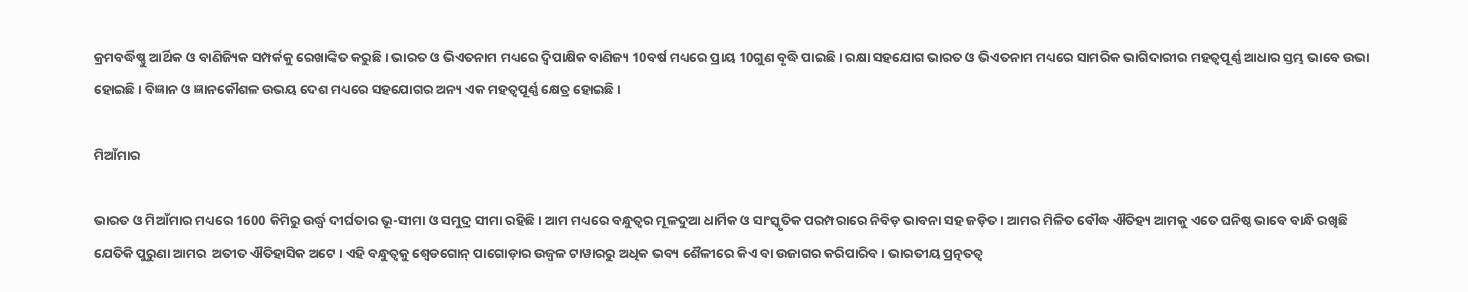କ୍ରମବର୍ଦ୍ଧିଷ୍ଣୁ ଆର୍ଥିକ ଓ ବାଣିଜ୍ୟିକ ସମ୍ପର୍କକୁ ରେଖାଙ୍କିତ କରୁଛି । ଭାରତ ଓ ଭିଏତନାମ ମଧ୍ୟରେ ଦ୍ୱିପାକ୍ଷିକ ବାଣିଜ୍ୟ 10ବର୍ଷ ମଧ୍ୟରେ ପ୍ରାୟ 10ଗୁଣ ବୃଦ୍ଧି ପାଇଛି । ରକ୍ଷା ସହଯୋଗ ଭାରତ ଓ ଭିଏତନାମ ମଧ୍ୟରେ ସାମରିକ ଭାଗିଦାରୀର ମହତ୍ୱପୂର୍ଣ୍ଣ ଆଧାର ସ୍ତମ୍ଭ ଭାବେ ଉଭା ହୋଇଛି । ବିଜ୍ଞାନ ଓ ଜ୍ଞାନକୌଶଳ ଉଭୟ ଦେଶ ମଧ୍ୟରେ ସହଯୋଗର ଅନ୍ୟ ଏକ ମହତ୍ୱପୂର୍ଣ୍ଣ କ୍ଷେତ୍ର ହୋଇଛି ।

ମିଆଁମାର

ଭାରତ ଓ ମିଆଁମାର ମଧ୍ୟରେ 1600 କିମିରୁ ଉର୍ଦ୍ଧ୍ଵ ଦୀର୍ଘତାର ଭୂ-ସୀମା ଓ ସମୁଦ୍ର ସୀମା ରହିଛି । ଆମ ମଧ୍ୟରେ ବନ୍ଧୁତ୍ୱର ମୂଳଦୁଆ ଧାର୍ମିକ ଓ ସାଂସ୍କୃତିକ ପରମ୍ପରାରେ ନିବିଡ଼ ଭାବନା ସହ ଜଡ଼ିତ । ଆମର ମିଳିତ ବୌଦ୍ଧ ଐତିହ୍ୟ ଆମକୁ ଏତେ ଘନିଷ୍ଠ ଭାବେ ବାନ୍ଧି ରଖିଛି ଯେତିକି ପୁରୁଣା ଆମର  ଅତୀତ ଐତିହାସିକ ଅଟେ । ଏହି ବନ୍ଧୁତ୍ୱକୁ ଶ୍ୱେଡଗୋନ୍ ପାଗୋଡ଼ାର ଉଜ୍ୱଳ ଟାୱାରରୁ ଅଧିକ ଭବ୍ୟ ଶୈଳୀରେ କିଏ ବା ଉଜାଗର କରିପାରିବ । ଭାରତୀୟ ପ୍ରତ୍ନତତ୍ୱ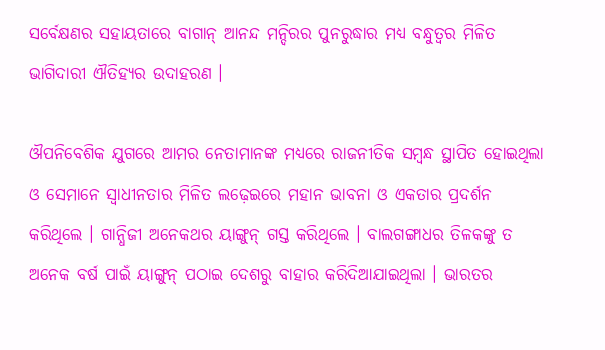ସର୍ବେକ୍ଷଣର ସହାୟତାରେ ବାଗାନ୍ ଆନନ୍ଦ ମନ୍ଦିରର ପୁନରୁଦ୍ଧାର ମଧ୍ୟ ବନ୍ଧୁତ୍ୱର ମିଳିତ ଭାଗିଦାରୀ ଐତିହ୍ୟର ଉଦାହରଣ ।

ଔପନିବେଶିକ ଯୁଗରେ ଆମର ନେତାମାନଙ୍କ ମଧ୍ୟରେ ରାଜନୀତିକ ସମ୍ବନ୍ଧ ସ୍ଥାପିତ ହୋଇଥିଲା ଓ ସେମାନେ ସ୍ୱାଧୀନତାର ମିଳିତ ଲଢ଼େଇରେ ମହାନ ଭାବନା ଓ ଏକତାର ପ୍ରଦର୍ଶନ କରିଥିଲେ । ଗାନ୍ଧିଜୀ ଅନେକଥର ୟାଙ୍ଗୁନ୍ ଗସ୍ତ କରିଥିଲେ । ବାଲଗଙ୍ଗାଧର ତିଳକଙ୍କୁ ତ ଅନେକ ବର୍ଷ ପାଇଁ ୟାଙ୍ଗୁନ୍ ପଠାଇ ଦେଶରୁ ବାହାର କରିଦିଆଯାଇଥିଲା । ଭାରତର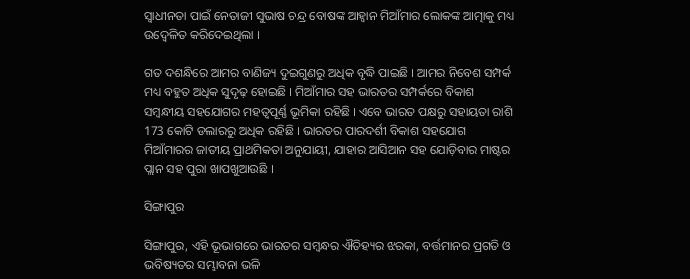ସ୍ୱାଧୀନତା ପାଇଁ ନେତାଜୀ ସୁଭାଷ ଚନ୍ଦ୍ର ବୋଷଙ୍କ ଆହ୍ୱାନ ମିଆଁମାର ଲୋକଙ୍କ ଆତ୍ମାକୁ ମଧ୍ୟ ଉଦ୍ବେଳିତ କରିଦେଇଥିଲା ।

ଗତ ଦଶନ୍ଧିରେ ଆମର ବାଣିଜ୍ୟ ଦୁଇଗୁଣରୁ ଅଧିକ ବୃଦ୍ଧି ପାଇଛି । ଆମର ନିବେଶ ସମ୍ପର୍କ ମଧ୍ୟ ବହୁତ ଅଧିକ ସୁଦୃଢ଼ ହୋଇଛି । ମିଆଁମାର ସହ ଭାରତର ସମ୍ପର୍କରେ ବିକାଶ ସମ୍ବନ୍ଧୀୟ ସହଯୋଗର ମହତ୍ୱପୂର୍ଣ୍ଣ ଭୂମିକା ରହିଛି । ଏବେ ଭାରତ ପକ୍ଷରୁ ସହାୟତା ରାଶି 173 କୋଟି ଡଲାରରୁ ଅଧିକ ରହିଛି । ଭାରତର ପାରଦର୍ଶୀ ବିକାଶ ସହଯୋଗ ମିଆଁମାରର ଜାତୀୟ ପ୍ରାଥମିକତା ଅନୁଯାୟୀ, ଯାହାର ଆସିଆନ ସହ ଯୋଡ଼ିବାର ମାଷ୍ଟର ପ୍ଲାନ ସହ ପୁରା ଖାପଖୁଆଉଛି ।

ସିଙ୍ଗାପୁର

ସିଙ୍ଗାପୁର, ଏହି ଭୂଭାଗରେ ଭାରତର ସମ୍ବନ୍ଧର ଐତିହ୍ୟର ଝରକା, ବର୍ତ୍ତମାନର ପ୍ରଗତି ଓ ଭବିଷ୍ୟତର ସମ୍ଭାବନା ଭଳି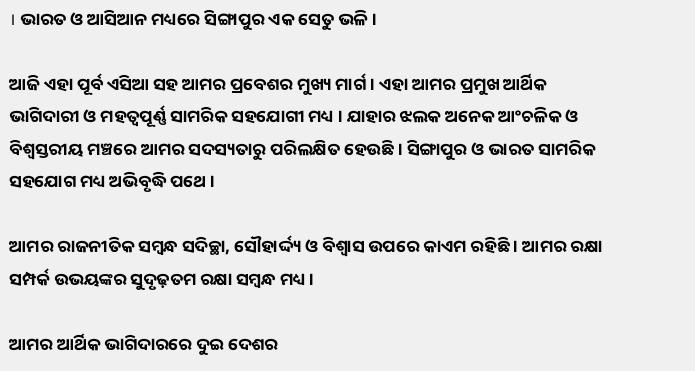। ଭାରତ ଓ ଆସିଆନ ମଧ୍ୟରେ ସିଙ୍ଗାପୁର ଏକ ସେତୁ ଭଳି ।

ଆଜି ଏହା ପୂର୍ବ ଏସିଆ ସହ ଆମର ପ୍ରବେଶର ମୁଖ୍ୟ ମାର୍ଗ । ଏହା ଆମର ପ୍ରମୁଖ ଆର୍ଥିକ ଭାଗିଦାରୀ ଓ ମହତ୍ୱପୂର୍ଣ୍ଣ ସାମରିକ ସହଯୋଗୀ ମଧ୍ୟ । ଯାହାର ଝଲକ ଅନେକ ଆଂଚଳିକ ଓ ବିଶ୍ୱସ୍ତରୀୟ ମଞ୍ଚରେ ଆମର ସଦସ୍ୟତାରୁ ପରିଲକ୍ଷିତ ହେଉଛି । ସିଙ୍ଗାପୁର ଓ ଭାରତ ସାମରିକ ସହଯୋଗ ମଧ୍ୟ ଅଭିବୃଦ୍ଧି ପଥେ ।

ଆମର ରାଜନୀତିକ ସମ୍ବନ୍ଧ ସଦିଚ୍ଛା, ସୌହାର୍ଦ୍ଦ୍ୟ ଓ ବିଶ୍ୱାସ ଉପରେ କାଏମ ରହିଛି । ଆମର ରକ୍ଷା ସମ୍ପର୍କ ଉଭୟଙ୍କର ସୁଦୃଢ଼ତମ ରକ୍ଷା ସମ୍ବନ୍ଧ ମଧ୍ୟ ।

ଆମର ଆର୍ଥିକ ଭାଗିଦାରରେ ଦୁଇ ଦେଶର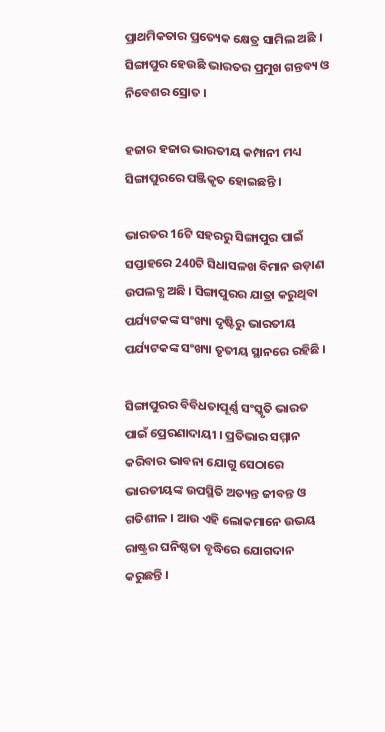ପ୍ରାଥମିକତାର ପ୍ରତ୍ୟେକ କ୍ଷେତ୍ର ସାମିଲ ଅଛି । ସିଙ୍ଗାପୁର ହେଉଛି ଭାରତର ପ୍ରମୁଖ ଗନ୍ତବ୍ୟ ଓ ନିବେଶର ସ୍ରୋତ ।

ହଜାର ହଜାର ଭାରତୀୟ କମ୍ପାନୀ ମଧ୍ୟ ସିଙ୍ଗାପୁରରେ ପଞ୍ଜିକୃତ ହୋଇଛନ୍ତି ।

ଭାରତର 16ଟି ସହରରୁ ସିଙ୍ଗାପୁର ପାଇଁ ସପ୍ତାହରେ 240ଟି ସିଧାସଳଖ ବିମାନ ଉଡ଼ାଣ ଉପଲବ୍ଧ ଅଛି । ସିଙ୍ଗାପୁରର ଯାତ୍ରା କରୁଥିବା ପର୍ଯ୍ୟଟକଙ୍କ ସଂଖ୍ୟା ଦୃଷ୍ଟିରୁ ଭାରତୀୟ ପର୍ଯ୍ୟଟକଙ୍କ ସଂଖ୍ୟା ତୃତୀୟ ସ୍ଥାନରେ ରହିଛି ।

ସିଙ୍ଗାପୁରର ବିବିଧତାପୂର୍ଣ୍ଣ ସଂସ୍କୃତି ଭାରତ ପାଇଁ ପ୍ରେରଣାଦାୟୀ । ପ୍ରତିଭାର ସମ୍ମାନ କରିବାର ଭାବନା ଯୋଗୁ ସେଠାରେ ଭାରତୀୟଙ୍କ ଉପସ୍ଥିତି ଅତ୍ୟନ୍ତ ଜୀବନ୍ତ ଓ ଗତିଶୀଳ । ଆଉ ଏହି ଲୋକମାନେ ଉଭୟ ରାଷ୍ଟ୍ରର ଘନିଷ୍ଠତା ବୃଦ୍ଧିରେ ଯୋଗଦାନ କରୁଛନ୍ତି ।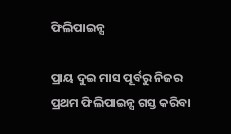ଫିଲିପାଇନ୍ସ

ପ୍ରାୟ ଦୁଇ ମାସ ପୂର୍ବରୁ ନିଜର ପ୍ରଥମ ଫିଲିପାଇନ୍ସ ଗସ୍ତ କରିବା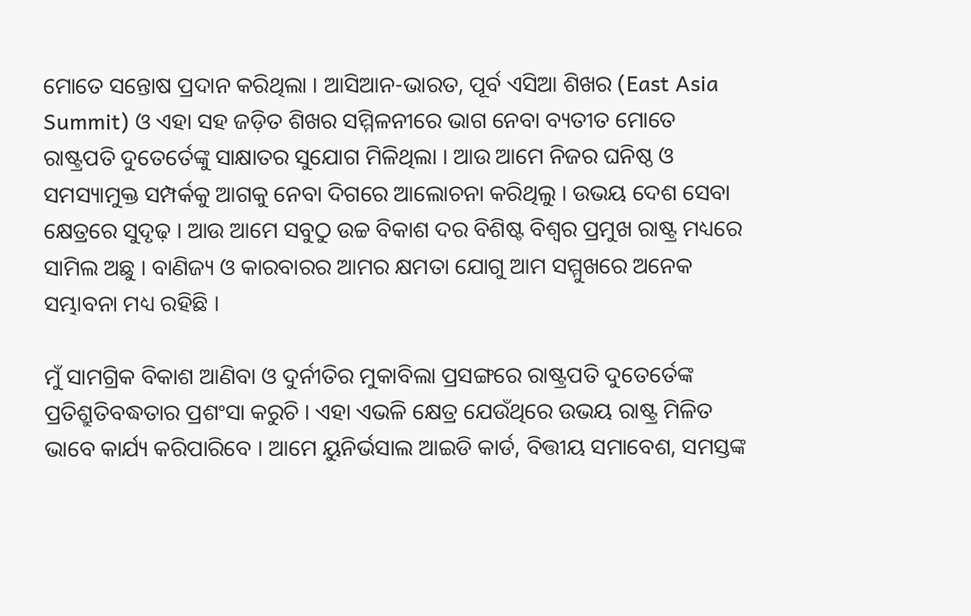ମୋତେ ସନ୍ତୋଷ ପ୍ରଦାନ କରିଥିଲା । ଆସିଆନ-ଭାରତ, ପୂର୍ବ ଏସିଆ ଶିଖର (East Asia Summit) ଓ ଏହା ସହ ଜଡ଼ିତ ଶିଖର ସମ୍ମିଳନୀରେ ଭାଗ ନେବା ବ୍ୟତୀତ ମୋତେ ରାଷ୍ଟ୍ରପତି ଦୁତେର୍ତେଙ୍କୁ ସାକ୍ଷାତର ସୁଯୋଗ ମିଳିଥିଲା । ଆଉ ଆମେ ନିଜର ଘନିଷ୍ଠ ଓ ସମସ୍ୟାମୁକ୍ତ ସମ୍ପର୍କକୁ ଆଗକୁ ନେବା ଦିଗରେ ଆଲୋଚନା କରିଥିଲୁ । ଉଭୟ ଦେଶ ସେବା କ୍ଷେତ୍ରରେ ସୁଦୃଢ଼ । ଆଉ ଆମେ ସବୁଠୁ ଉଚ୍ଚ ବିକାଶ ଦର ବିଶିଷ୍ଟ ବିଶ୍ୱର ପ୍ରମୁଖ ରାଷ୍ଟ୍ର ମଧ୍ୟରେ ସାମିଲ ଅଛୁ । ବାଣିଜ୍ୟ ଓ କାରବାରର ଆମର କ୍ଷମତା ଯୋଗୁ ଆମ ସମ୍ମୁଖରେ ଅନେକ ସମ୍ଭାବନା ମଧ୍ୟ ରହିଛି ।

ମୁଁ ସାମଗ୍ରିକ ବିକାଶ ଆଣିବା ଓ ଦୁର୍ନୀତିର ମୁକାବିଲା ପ୍ରସଙ୍ଗରେ ରାଷ୍ଟ୍ରପତି ଦୁତେର୍ତେଙ୍କ ପ୍ରତିଶ୍ରୁତିବଦ୍ଧତାର ପ୍ରଶଂସା କରୁଚି । ଏହା ଏଭଳି କ୍ଷେତ୍ର ଯେଉଁଥିରେ ଉଭୟ ରାଷ୍ଟ୍ର ମିଳିତ ଭାବେ କାର୍ଯ୍ୟ କରିପାରିବେ । ଆମେ ୟୁନିର୍ଭସାଲ ଆଇଡି କାର୍ଡ, ବିତ୍ତୀୟ ସମାବେଶ, ସମସ୍ତଙ୍କ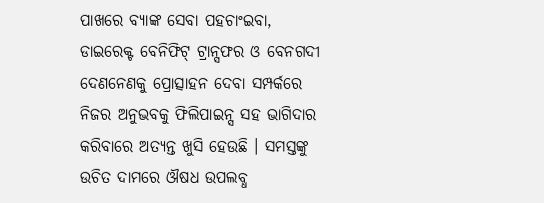ପାଖରେ ବ୍ୟାଙ୍କ ସେବା ପହଚାଂଇବା, ଡାଇରେକ୍ଟ ବେନିଫିଟ୍ ଟ୍ରାନ୍ସଫର ଓ ବେନଗଦୀ ଦେଣନେଣକୁ ପ୍ରୋତ୍ସାହନ ଦେବା ସମ୍ପର୍କରେ ନିଜର ଅନୁଭବକୁ ଫିଲିପାଇନ୍ସ ସହ ଭାଗିଦାର କରିବାରେ ଅତ୍ୟନ୍ତ ଖୁସି ହେଉଛି । ସମସ୍ତଙ୍କୁ ଉଚିତ ଦାମରେ ଔଷଧ ଉପଲବ୍ଧ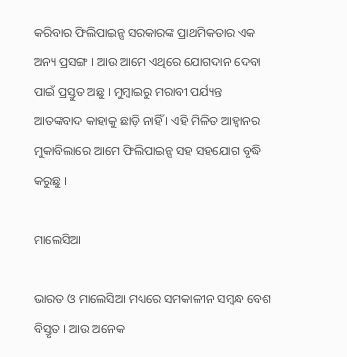କରିବାର ଫିଲିପାଇନ୍ସ ସରକାରଙ୍କ ପ୍ରାଥମିକତାର ଏକ ଅନ୍ୟ ପ୍ରସଙ୍ଗ । ଆଉ ଆମେ ଏଥିରେ ଯୋଗଦାନ ଦେବା ପାଇଁ ପ୍ରସ୍ତୁତ ଅଛୁ । ମୁମ୍ବାଇରୁ ମରାବୀ ପର୍ଯ୍ୟନ୍ତ ଆତଙ୍କବାଦ କାହାକୁ ଛାଡ଼ି ନାହିଁ । ଏହି ମିଳିତ ଆହ୍ୱାନର ମୁକାବିଲାରେ ଆମେ ଫିଲିପାଇନ୍ସ ସହ ସହଯୋଗ ବୃଦ୍ଧି କରୁଛୁ ।

ମାଲେସିଆ

ଭାରତ ଓ ମାଲେସିଆ ମଧ୍ୟରେ ସମକାଳୀନ ସମ୍ବନ୍ଧ ବେଶ ବିସ୍ତୃତ । ଆଉ ଅନେକ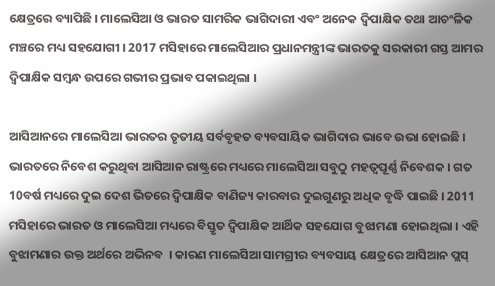କ୍ଷେତ୍ରରେ ବ୍ୟାପିଛି । ମାଲେସିଆ ଓ ଭାରତ ସାମରିକ ଭାଗିଦାରୀ ଏବଂ ଅନେକ ଦ୍ୱିପାକ୍ଷିକ ତଥା ଆଚଂଳିକ ମଞ୍ଚରେ ମଧ୍ୟ ସହଯୋଗୀ । 2017 ମସିହାରେ ମାଲେସିଆର ପ୍ରଧାନମନ୍ତ୍ରୀଙ୍କ ଭାରତକୁ ସରକାରୀ ଗସ୍ତ ଆମର ଦ୍ୱିପାକ୍ଷିକ ସମ୍ବନ୍ଧ ଉପରେ ଗଭୀର ପ୍ରଭାବ ପକାଇଥିଲା ।

ଆସିଆନରେ ମାଲେସିଆ ଭାରତର ତୃତୀୟ ସର୍ବବୃହତ ବ୍ୟବସାୟିକ ଭାଗିଦାର ଭାବେ ଉଭା ହୋଇଛି । ଭାରତରେ ନିବେଶ କରୁଥିବା ଆସିଆନ ରାଷ୍ଟ୍ରରେ ମଧ୍ୟରେ ମାଲେସିଆ ସବୁଠୁ ମହତ୍ୱପୂର୍ଣ୍ଣ ନିବେଶକ । ଗତ 10ବର୍ଷ ମଧ୍ୟରେ ଦୁଇ ଦେଶ ଭିତରେ ଦ୍ୱିପାକ୍ଷିକ ବାଣିଜ୍ୟ କାରବାର ଦୁଇଗୁଣରୁ ଅଧିକ ବୃଦ୍ଧି ପାଇଛି । 2011 ମସିହାରେ ଭାରତ ଓ ମାଲେସିଆ ମଧ୍ୟରେ ବିସ୍ତୃତ ଦ୍ୱିପାକ୍ଷିକ ଆର୍ଥିକ ସହଯୋଗ ବୁଝାମଣା ହୋଇଥିଲା । ଏହି ବୁଝାମଣାର ଉକ୍ତ ଅର୍ଥରେ ଅଭିନବ  । କାରଣ ମାଲେସିଆ ସାମଗ୍ରୀର ବ୍ୟବସାୟ କ୍ଷେତ୍ରରେ ଆସିଆନ ପ୍ଲସ୍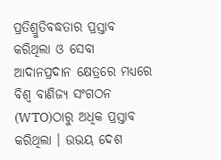ପ୍ରତିଶ୍ରୁତିବଦ୍ଧତାର ପ୍ରସ୍ତାବ କରିଥିଲା ଓ ସେବା ଆଦାନପ୍ରଦାନ କ୍ଷେତ୍ରରେ ମଧ୍ୟରେ ବିଶ୍ଵ ବାଣିଜ୍ୟ ସଂଗଠନ (WTO)ଠାରୁ ଅଧିକ ପ୍ରସ୍ତାବ କରିଥିଲା । ଉଭୟ ଦେଶ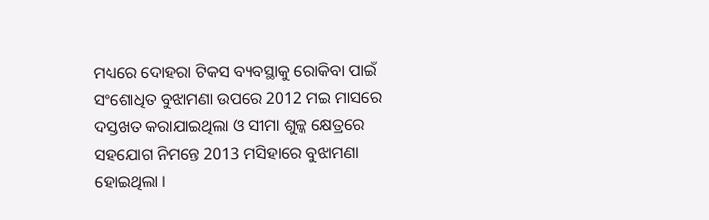ମଧ୍ୟରେ ଦୋହରା ଟିକସ ବ୍ୟବସ୍ଥାକୁ ରୋକିବା ପାଇଁ ସଂଶୋଧିତ ବୁଝାମଣା ଉପରେ 2012 ମଇ ମାସରେ ଦସ୍ତଖତ କରାଯାଇଥିଲା ଓ ସୀମା ଶୁଳ୍କ କ୍ଷେତ୍ରରେ ସହଯୋଗ ନିମନ୍ତେ 2013 ମସିହାରେ ବୁଝାମଣା ହୋଇଥିଲା ।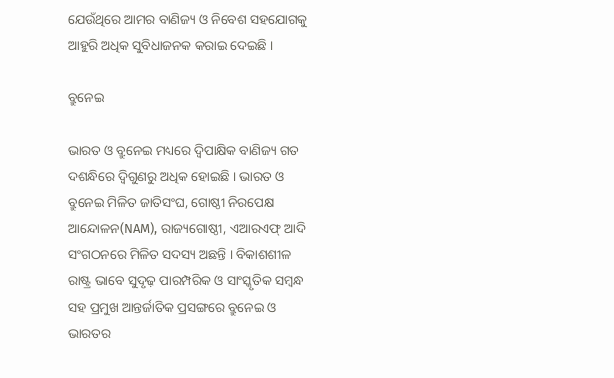ଯେଉଁଥିରେ ଆମର ବାଣିଜ୍ୟ ଓ ନିବେଶ ସହଯୋଗକୁ ଆହୁରି ଅଧିକ ସୁବିଧାଜନକ କରାଇ ଦେଇଛି ।

ବ୍ରୁନେଇ

ଭାରତ ଓ ବ୍ରୁନେଇ ମଧ୍ୟରେ ଦ୍ୱିପାକ୍ଷିକ ବାଣିଜ୍ୟ ଗତ ଦଶନ୍ଧିରେ ଦ୍ୱିଗୁଣରୁ ଅଧିକ ହୋଇଛି । ଭାରତ ଓ ବ୍ରୁନେଇ ମିଳିତ ଜାତିସଂଘ, ଗୋଷ୍ଠୀ ନିରପେକ୍ଷ ଆନ୍ଦୋଳନ(NAM), ରାଜ୍ୟଗୋଷ୍ଠୀ, ଏଆରଏଫ୍ ଆଦି ସଂଗଠନରେ ମିଳିତ ସଦସ୍ୟ ଅଛନ୍ତି । ବିକାଶଶୀଳ ରାଷ୍ଟ୍ର ଭାବେ ସୁଦୃଢ଼ ପାରମ୍ପରିକ ଓ ସାଂସ୍କୃତିକ ସମ୍ବନ୍ଧ ସହ ପ୍ରମୁଖ ଆନ୍ତର୍ଜାତିକ ପ୍ରସଙ୍ଗରେ ବ୍ରୁନେଇ ଓ ଭାରତର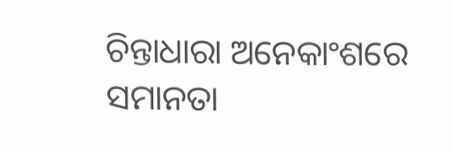ଚିନ୍ତାଧାରା ଅନେକାଂଶରେ ସମାନତା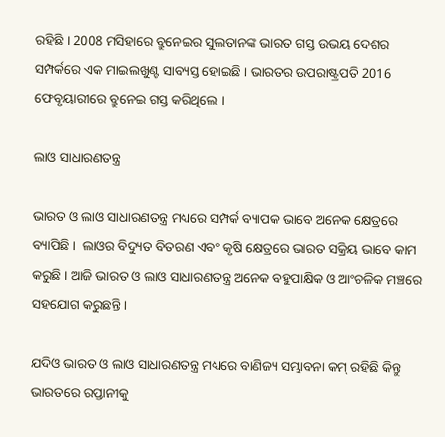ରହିଛି । 2008 ମସିହାରେ ବ୍ରୁନେଇର ସୁଲତାନଙ୍କ ଭାରତ ଗସ୍ତ ଉଭୟ ଦେଶର ସମ୍ପର୍କରେ ଏକ ମାଇଲଖୁଣ୍ଟ ସାବ୍ୟସ୍ତ ହୋଇଛି । ଭାରତର ଉପରାଷ୍ଟ୍ରପତି 2016 ଫେବୃୟାରୀରେ ବ୍ରୁନେଇ ଗସ୍ତ କରିଥିଲେ ।

ଲାଓ ସାଧାରଣତନ୍ତ୍ର

ଭାରତ ଓ ଲାଓ ସାଧାରଣତନ୍ତ୍ର ମଧ୍ୟରେ ସମ୍ପର୍କ ବ୍ୟାପକ ଭାବେ ଅନେକ କ୍ଷେତ୍ରରେ ବ୍ୟାପିଛି ।  ଲାଓର ବିଦ୍ୟୁତ ବିତରଣ ଏବଂ କୃଷି କ୍ଷେତ୍ରରେ ଭାରତ ସକ୍ରିୟ ଭାବେ କାମ କରୁଛି । ଆଜି ଭାରତ ଓ ଲାଓ ସାଧାରଣତନ୍ତ୍ର ଅନେକ ବହୁପାକ୍ଷିକ ଓ ଆଂଚଳିକ ମଞ୍ଚରେ ସହଯୋଗ କରୁଛନ୍ତି ।

ଯଦିଓ ଭାରତ ଓ ଲାଓ ସାଧାରଣତନ୍ତ୍ର ମଧ୍ୟରେ ବାଣିଜ୍ୟ ସମ୍ଭାବନା କମ୍ ରହିଛି କିନ୍ତୁ ଭାରତରେ ରପ୍ତାନୀକୁ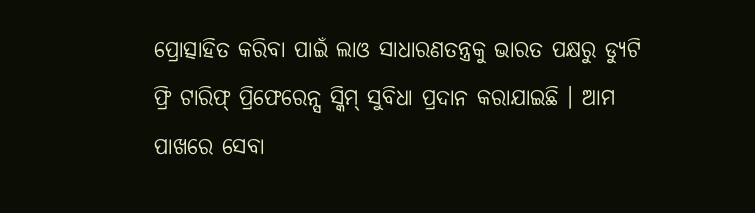ପ୍ରୋତ୍ସାହିତ କରିବା ପାଇଁ ଲାଓ ସାଧାରଣତନ୍ତ୍ରକୁ ଭାରତ ପକ୍ଷରୁ ଡ୍ୟୁଟି ଫ୍ରି ଟାରିଫ୍ ପ୍ରିଫେରେନ୍ସ ସ୍କିମ୍ ସୁବିଧା ପ୍ରଦାନ କରାଯାଇଛି । ଆମ ପାଖରେ ସେବା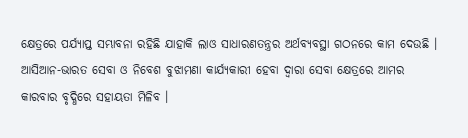କ୍ଷେତ୍ରରେ ପର୍ଯ୍ୟାପ୍ତ ସମ୍ଭାବନା ରହିଛି ଯାହାକି ଲାଓ ସାଧାରଣତନ୍ତ୍ରର ଅର୍ଥବ୍ୟବସ୍ଥା ଗଠନରେ କାମ ଦେଉଛି ।  ଆସିଆନ-ଭାରତ ସେବା ଓ ନିବେଶ ବୁଝାମଣା କାର୍ଯ୍ୟକାରୀ ହେବା ଦ୍ୱାରା ସେବା କ୍ଷେତ୍ରରେ ଆମର କାରବାର ବୃଦ୍ଧିରେ ସହାୟତା ମିଳିବ ।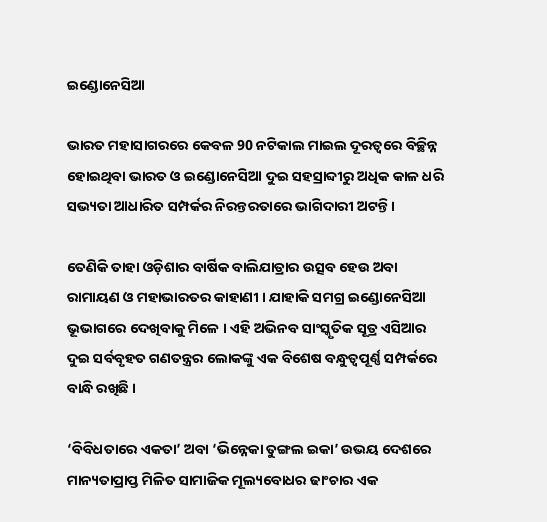ଇଣ୍ଡୋନେସିଆ

ଭାରତ ମହାସାଗରରେ କେବଳ 90 ନଟିକାଲ ମାଇଲ ଦୂରତ୍ୱରେ ବିଚ୍ଛିନ୍ନ ହୋଇଥିବା ଭାରତ ଓ ଇଣ୍ଡୋନେସିଆ ଦୁଇ ସହସ୍ରାବ୍ଦୀରୁ ଅଧିକ କାଳ ଧରି ସଭ୍ୟତା ଆଧାରିତ ସମ୍ପର୍କର ନିରନ୍ତରତାରେ ଭାଗିଦାରୀ ଅଟନ୍ତି ।

ତେଣିକି ତାହା ଓଡ଼ିଶାର ବାର୍ଷିକ ବାଲିଯାତ୍ରାର ଉତ୍ସବ ହେଉ ଅବା ରାମାୟଣ ଓ ମହାଭାରତର କାହାଣୀ । ଯାହାକି ସମଗ୍ର ଇଣ୍ଡୋନେସିଆ ଭୂଭାଗରେ ଦେଖିବାକୁ ମିଳେ । ଏହି ଅଭିନବ ସାଂସ୍କୃତିକ ସୂତ୍ର ଏସିଆର ଦୁଇ ସର୍ବବୃହତ ଗଣତନ୍ତ୍ରର ଲୋକଙ୍କୁ ଏକ ବିଶେଷ ବନ୍ଧୁତ୍ୱପୂର୍ଣ୍ଣ ସମ୍ପର୍କରେ ବାନ୍ଧି ରଖିଛି ।

‘ବିବିଧତାରେ ଏକତା’ ଅବା ‘ଭିନ୍ନେକା ତୁଙ୍ଗଲ ଇକା’ ଉଭୟ ଦେଶରେ ମାନ୍ୟତାପ୍ରାପ୍ତ ମିଳିତ ସାମାଜିକ ମୂଲ୍ୟବୋଧର ଢାଂଚାର ଏକ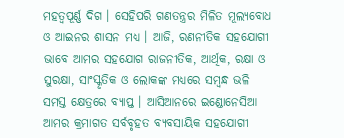ମହତ୍ୱପୂର୍ଣ୍ଣ ଦିଗ । ସେହିପରି ଗଣତନ୍ତ୍ରର ମିଳିତ ମୂଲ୍ୟବୋଧ ଓ ଆଇନର ଶାସନ ମଧ୍ୟ । ଆଜି, ରଣନୀତିକ ସହଯୋଗୀ ଭାବେ ଆମର ସହଯୋଗ ରାଜନୀତିକ, ଆର୍ଥିକ, ରକ୍ଷା ଓ ସୁରକ୍ଷା, ସାଂସ୍କୃତିକ ଓ ଲୋକଙ୍କ ମଧ୍ୟରେ ସମ୍ବନ୍ଧ ଭଳି ସମସ୍ତ କ୍ଷେତ୍ରରେ ବ୍ୟାପ୍ତ । ଆସିଆନରେ ଇଣ୍ଡୋନେସିଆ ଆମର କ୍ରମାଗତ ସର୍ବବୃହତ ବ୍ୟବସାୟିକ ସହଯୋଗୀ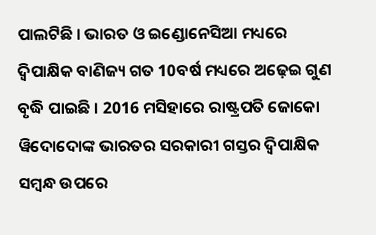ପାଲଟିଛି । ଭାରତ ଓ ଇଣ୍ଡୋନେସିଆ ମଧ୍ୟରେ ଦ୍ୱିପାକ୍ଷିକ ବାଣିଜ୍ୟ ଗତ 10ବର୍ଷ ମଧ୍ୟରେ ଅଢ଼େଇ ଗୁଣ ବୃଦ୍ଧି ପାଇଛି । 2016 ମସିହାରେ ରାଷ୍ଟ୍ରପତି ଜୋକୋ ୱିଦୋଦୋଙ୍କ ଭାରତର ସରକାରୀ ଗସ୍ତର ଦ୍ୱିପାକ୍ଷିକ ସମ୍ବନ୍ଧ ଉପରେ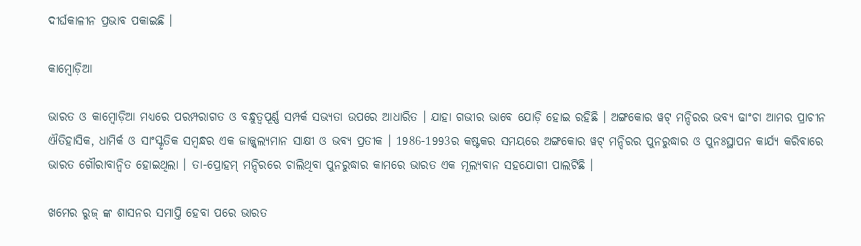ଦୀର୍ଘକାଳୀନ ପ୍ରଭାବ ପକାଇଛି ।

କାମ୍ବୋଡ଼ିଆ

ଭାରତ ଓ କାମ୍ବୋଡ଼ିଆ ମଧ୍ୟରେ ପରମ୍ପରାଗତ ଓ ବନ୍ଧୁତ୍ୱପୂର୍ଣ୍ଣ ସମ୍ପର୍କ ସଭ୍ୟତା ଉପରେ ଆଧାରିତ । ଯାହା ଗଭୀର ଭାବେ ଯୋଡ଼ି ହୋଇ ରହିଛି । ଅଙ୍ଗକୋର ୱଟ୍ ମନ୍ଦିରର ଭବ୍ୟ ଢାଂଚା ଆମର ପ୍ରାଚୀନ ଐତିହାସିକ, ଧାମିର୍କ ଓ ସାଂସ୍କୃତିକ ସମ୍ବନ୍ଧର ଏକ ଜାଜ୍ଜ୍ୱଲ୍ୟମାନ ସାକ୍ଷୀ ଓ ଭବ୍ୟ ପ୍ରତୀକ । 1986-1993ର କଷ୍ଟକର ସମୟରେ ଅଙ୍ଗକୋର ୱଟ୍ ମନ୍ଦିରର ପୁନରୁଦ୍ଧାର ଓ ପୁନଃସ୍ଥାପନ କାର୍ଯ୍ୟ କରିବାରେ ଭାରତ ଗୌରାବାନ୍ୱିତ ହୋଇଥିଲା । ତା-ପ୍ରୋହମ୍ ମନ୍ଦିରରେ ଚାଲିଥିବା ପୁନରୁଦ୍ଧାର କାମରେ ଭାରତ ଏକ ମୂଲ୍ୟବାନ ସହଯୋଗୀ ପାଲଟିଛି ।

ଖମେର ରୁଜ୍ ଙ୍କ ଶାସନର ସମାପ୍ତି ହେବା ପରେ ଭାରତ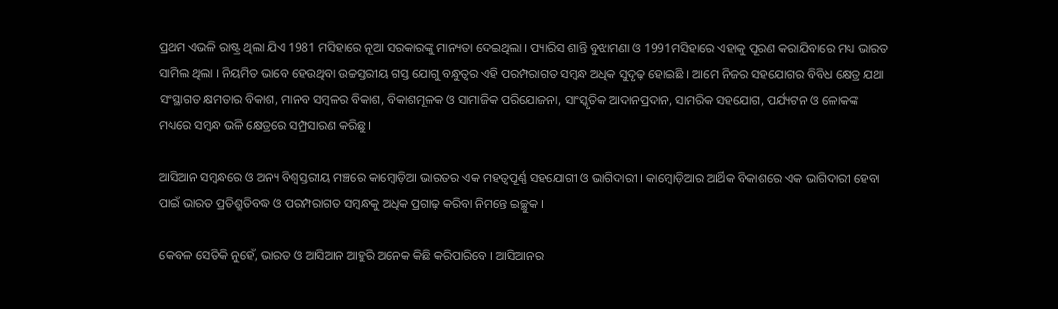ପ୍ରଥମ ଏଭଳି ରାଷ୍ଟ୍ର ଥିଲା ଯିଏ 1981 ମସିହାରେ ନୂଆ ସରକାରଙ୍କୁ ମାନ୍ୟତା ଦେଇଥିଲା । ପ୍ୟାରିସ ଶାନ୍ତି ବୁଝାମଣା ଓ 1991ମସିହାରେ ଏହାକୁ ପୂରଣ କରାଯିବାରେ ମଧ୍ୟ ଭାରତ ସାମିଲ ଥିଲା । ନିୟମିତ ଭାବେ ହେଉଥିବା ଉଚ୍ଚସ୍ତରୀୟ ଗସ୍ତ ଯୋଗୁ ବନ୍ଧୁତ୍ୱର ଏହି ପରମ୍ପରାଗତ ସମ୍ବନ୍ଧ ଅଧିକ ସୁଦୃଢ଼ ହୋଇଛି । ଆମେ ନିଜର ସହଯୋଗର ବିବିଧ କ୍ଷେତ୍ର ଯଥା ସଂସ୍ଥାଗତ କ୍ଷମତାର ବିକାଶ, ମାନବ ସମ୍ବଳର ବିକାଶ, ବିକାଶମୂଳକ ଓ ସାମାଜିକ ପରିଯୋଜନା, ସାଂସ୍କୃତିକ ଆଦାନପ୍ରଦାନ, ସାମରିକ ସହଯୋଗ, ପର୍ଯ୍ୟଟନ ଓ ଳୋକଙ୍କ ମଧ୍ୟରେ ସମ୍ବନ୍ଧ ଭଳି କ୍ଷେତ୍ରରେ ସମ୍ପ୍ରସାରଣ କରିଛୁ ।

ଆସିଆନ ସମ୍ବନ୍ଧରେ ଓ ଅନ୍ୟ ବିଶ୍ୱସ୍ତରୀୟ ମଞ୍ଚରେ କାମ୍ବୋଡ଼ିଆ ଭାରତର ଏକ ମହତ୍ୱପୂର୍ଣ୍ଣ ସହଯୋଗୀ ଓ ଭାଗିଦାରୀ । କାମ୍ବୋଡ଼ିଆର ଆର୍ଥିକ ବିକାଶରେ ଏକ ଭାଗିଦାରୀ ହେବା ପାଇଁ ଭାରତ ପ୍ରତିଶ୍ରୁତିବଦ୍ଧ ଓ ପରମ୍ପରାଗତ ସମ୍ବନ୍ଧକୁ ଅଧିକ ପ୍ରଗାଢ଼ କରିବା ନିମନ୍ତେ ଇଚ୍ଛୁକ ।

କେବଳ ସେତିକି ନୁହେଁ, ଭାରତ ଓ ଆସିଆନ ଆହୁରି ଅନେକ କିଛି କରିପାରିବେ । ଆସିଆନର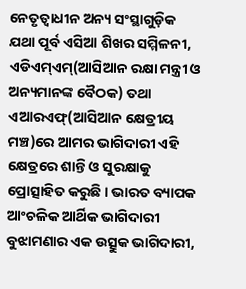ନେତୃତ୍ୱାଧୀନ ଅନ୍ୟ ସଂସ୍ଥାଗୁଡ଼ିକ ଯଥା ପୂର୍ବ ଏସିଆ ଶିଖର ସମ୍ମିଳନୀ, ଏଡିଏମ୍ଏମ୍(ଆସିଆନ ରକ୍ଷା ମନ୍ତ୍ରୀ ଓ ଅନ୍ୟମାନଙ୍କ ବୈଠକ) ତଥା ଏଆରଏଫ୍(ଆସିଆନ କ୍ଷେତ୍ରୀୟ ମଞ୍ଚ)ରେ ଆମର ଭାଗିଦାରୀ ଏହି କ୍ଷେତ୍ରରେ ଶାନ୍ତି ଓ ସୁରକ୍ଷାକୁ ପ୍ରୋତ୍ସାହିତ କରୁଛି । ଭାରତ ବ୍ୟାପକ ଆଂଚଳିକ ଆର୍ଥିକ ଭାଗିଦାରୀ ବୁଝାମଣାର ଏକ ଉତ୍ସୁକ ଭାଗିଦାରୀ,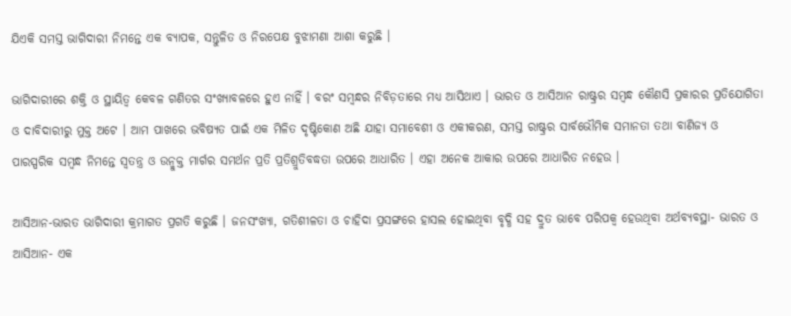ଯିଏକି ସମସ୍ତ ଭାଗିଦାରୀ ନିମନ୍ତେ ଏକ ବ୍ୟାପକ, ସନ୍ତୁଳିତ ଓ ନିରପେକ୍ଷ ବୁଝାମଣା ଆଶା କରୁଛି ।

ଭାଗିଦାରୀରେ ଶକ୍ତି ଓ ସ୍ଥାୟିତ୍ୱ କେବଳ ଗଣିତର ସଂଖ୍ୟାବଳରେ ହୁଏ ନାହିଁ । ବରଂ ସମ୍ବନ୍ଧର ନିବିଡ଼ତାରେ ମଧ୍ୟ ଆସିଥାଏ । ଭାରତ ଓ ଆସିଆନ ରାଷ୍ଟ୍ରର ସମ୍ବନ୍ଧ କୌଣସି ପ୍ରକାରର ପ୍ରତିଯୋଗିତା ଓ ଦାବିଦାରୀରୁ ମୁକ୍ତ ଅଟେ । ଆମ ପାଖରେ ଭବିଷ୍ୟତ ପାଇଁ ଏକ ମିଳିତ ଦୃଷ୍ଟିକୋଣ ଅଛି ଯାହା ସମାବେଶୀ ଓ ଏକୀକରଣ, ସମସ୍ତ ରାଷ୍ଟ୍ରର ସାର୍ବଭୌମିକ ସମାନତା ତଥା ବାଣିଜ୍ୟ ଓ ପାରସ୍ପରିକ ସମ୍ବନ୍ଧ ନିମନ୍ତେ ସ୍ୱତନ୍ତ୍ର ଓ ଉନ୍ମୁକ୍ତ ମାର୍ଗର ସମର୍ଥନ ପ୍ରତି ପ୍ରତିଶ୍ରୁତିବଦ୍ଧତା ଉପରେ ଆଧାରିତ । ଏହା ଅନେକ ଆକାର ଉପରେ ଆଧାରିତ ନହେଉ ।

ଆସିଆନ-ଭାରତ ଭାଗିଦାରୀ କ୍ରମାଗତ ପ୍ରଗତି କରୁଛି । ଜନସଂଖ୍ୟା, ଗତିଶୀଳତା ଓ ଚାହିଦା ପ୍ରସଙ୍ଗରେ ହାସଲ ହୋଇଥିବା ବୃଦ୍ଧି ସହ ଦ୍ରୁତ ଭାବେ ପରିପକ୍ୱ ହେଉଥିବା ଅର୍ଥବ୍ୟବସ୍ଥା- ଭାରତ ଓ ଆସିଆନ- ଏକ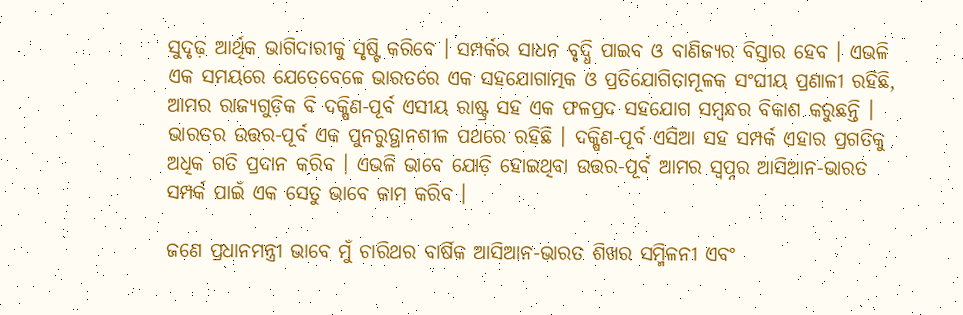ସୁଦୃଢ଼ ଆର୍ଥିକ ଭାଗିଦାରୀକୁ ସୃଷ୍ଟି କରିବେ । ସମ୍ପର୍କର ସାଧନ ବୃଦ୍ଧି ପାଇବ ଓ ବାଣିଜ୍ୟର ବିସ୍ତାର ହେବ । ଏଭଳି ଏକ ସମୟରେ ଯେତେବେଳେ ଭାରତରେ ଏକ ସହଯୋଗାତ୍ମକ ଓ ପ୍ରତିଯୋଗିତାମୂଳକ ସଂଘୀୟ ପ୍ରଣାଳୀ ରହିଛି, ଆମର ରାଜ୍ୟଗୁଡ଼ିକ ବି ଦକ୍ଷିଣ-ପୂର୍ବ ଏସୀୟ ରାଷ୍ଟ୍ର ସହ ଏକ ଫଳପ୍ରଦ ସହଯୋଗ ସମ୍ବନ୍ଧର ବିକାଶ କରୁଛନ୍ତି । ଭାରତର ଉତ୍ତର-ପୂର୍ବ ଏକ ପୁନରୁତ୍ଥାନଶୀଳ ପଥରେ ରହିଛି । ଦକ୍ଷିଣ-ପୂର୍ବ ଏସିଆ ସହ ସମ୍ପର୍କ ଏହାର ପ୍ରଗତିକୁ ଅଧିକ ଗତି ପ୍ରଦାନ କରିବ । ଏଭଳି ଭାବେ ଯୋଡ଼ି ହୋଇଥିବା ଉତ୍ତର-ପୂର୍ବ ଆମର ସ୍ୱପ୍ନର ଆସିଆନ-ଭାରତ ସମ୍ପର୍କ ପାଇଁ ଏକ ସେତୁ ଭାବେ କାମ କରିବ ।

ଜଣେ ପ୍ରଧାନମନ୍ତ୍ରୀ ଭାବେ ମୁଁ ଚାରିଥର ବାର୍ଷିକ ଆସିଆନ-ଭାରତ ଶିଖର ସମ୍ମିଳନୀ ଏବଂ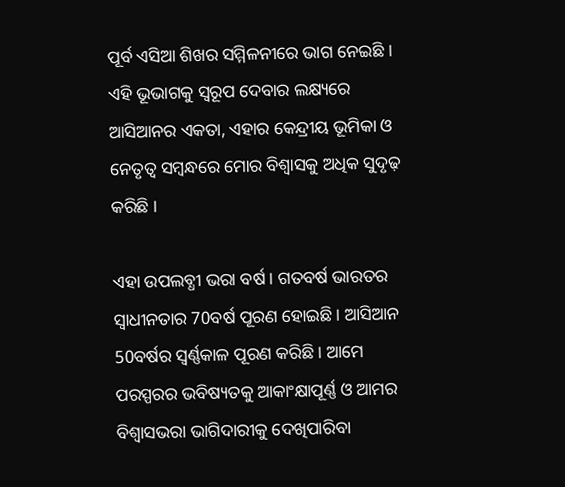ପୂର୍ବ ଏସିଆ ଶିଖର ସମ୍ମିଳନୀରେ ଭାଗ ନେଇଛି । ଏହି ଭୂଭାଗକୁ ସ୍ୱରୂପ ଦେବାର ଲକ୍ଷ୍ୟରେ ଆସିଆନର ଏକତା, ଏହାର କେନ୍ଦ୍ରୀୟ ଭୂମିକା ଓ ନେତୃତ୍ୱ ସମ୍ବନ୍ଧରେ ମୋର ବିଶ୍ୱାସକୁ ଅଧିକ ସୁଦୃଢ଼ କରିଛି ।

ଏହା ଉପଲବ୍ଧୀ ଭରା ବର୍ଷ । ଗତବର୍ଷ ଭାରତର ସ୍ୱାଧୀନତାର 70ବର୍ଷ ପୂରଣ ହୋଇଛି । ଆସିଆନ 50ବର୍ଷର ସ୍ୱର୍ଣ୍ଣକାଳ ପୂରଣ କରିଛି । ଆମେ ପରସ୍ପରର ଭବିଷ୍ୟତକୁ ଆକାଂକ୍ଷାପୂର୍ଣ୍ଣ ଓ ଆମର ବିଶ୍ୱାସଭରା ଭାଗିଦାରୀକୁ ଦେଖିପାରିବା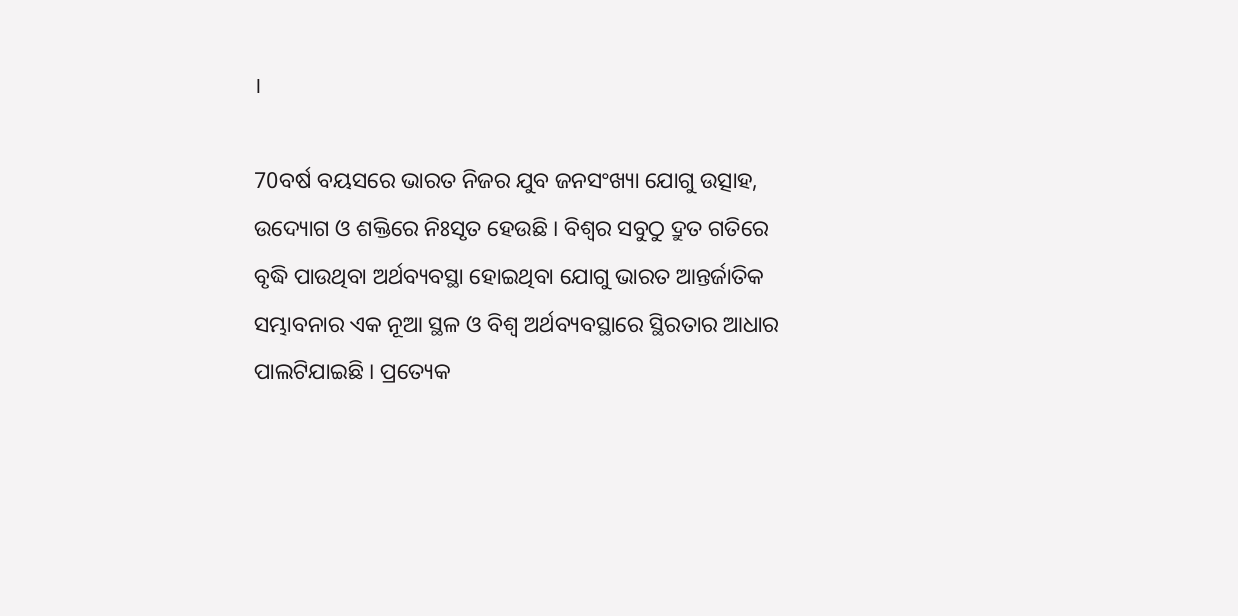।

70ବର୍ଷ ବୟସରେ ଭାରତ ନିଜର ଯୁବ ଜନସଂଖ୍ୟା ଯୋଗୁ ଉତ୍ସାହ, ଉଦ୍ୟୋଗ ଓ ଶକ୍ତିରେ ନିଃସୃତ ହେଉଛି । ବିଶ୍ୱର ସବୁଠୁ ଦ୍ରୁତ ଗତିରେ ବୃଦ୍ଧି ପାଉଥିବା ଅର୍ଥବ୍ୟବସ୍ଥା ହୋଇଥିବା ଯୋଗୁ ଭାରତ ଆନ୍ତର୍ଜାତିକ ସମ୍ଭାବନାର ଏକ ନୂଆ ସ୍ଥଳ ଓ ବିଶ୍ୱ ଅର୍ଥବ୍ୟବସ୍ଥାରେ ସ୍ଥିରତାର ଆଧାର ପାଲଟିଯାଇଛି । ପ୍ରତ୍ୟେକ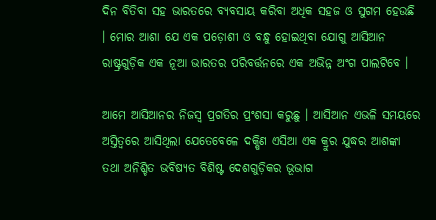ଦିନ ବିତିବା ସହ ଭାରତରେ ବ୍ୟବସାୟ କରିବା ଅଧିକ ସହଜ ଓ ସୁଗମ ହେଉଛି । ମୋର ଆଶା ଯେ ଏକ ପଡ଼ୋଶୀ ଓ ବନ୍ଧୁ ହୋଇଥିବା ଯୋଗୁ ଆସିଆନ ରାଷ୍ଟ୍ରଗୁଡ଼ିକ ଏକ ନୂଆ ଭାରତର ପରିବର୍ତ୍ତନରେ ଏକ ଅଭିନ୍ନ ଅଂଗ ପାଲଟିବେ ।

ଆମେ ଆସିଆନର ନିଜସ୍ୱ ପ୍ରଗତିର ପ୍ରଂଶସା କରୁଛୁ । ଆସିଆନ ଏଭଳି ସମୟରେ ଅସ୍ତିତ୍ୱରେ ଆସିଥିଲା ଯେତେବେଳେ ଦକ୍ଷିଣ ଏସିଆ ଏକ କ୍ରୁର ଯୁଦ୍ଧର ଆଶଙ୍କା ତଥା ଅନିଶ୍ଚିତ ଭବିଷ୍ୟତ ବିଶିଷ୍ଟ ଦେଶଗୁଡ଼ିକର ଭୂଭାଗ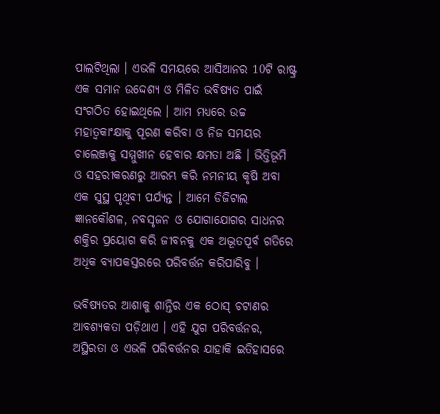ପାଲଟିଥିଲା । ଏଭଳି ସମୟରେ ଆସିଆନର 10ଟି ରାଷ୍ଟ୍ର ଏକ ସମାନ ଉଦ୍ଦେଶ୍ୟ ଓ ମିଳିତ ଭବିଷ୍ୟତ ପାଇଁ ସଂଗଠିତ ହୋଇଥିଲେ । ଆମ ମଧ୍ୟରେ ଉଚ୍ଚ ମହାତ୍ୱକାଂକ୍ଷାକୁ ପୂରଣ କରିବା ଓ ନିଜ ସମୟର ଚାଲେଞ୍ଜକୁ ସମ୍ମୁଖୀନ ହେବାର କ୍ଷମତା ଅଛି । ଭିତ୍ତିଭୂମି ଓ ସହରୀକରଣରୁ ଆରମ୍ଭ କରି ନମନୀୟ କୃଷି ଅବା ଏକ ସୁସ୍ଥ ପୃଥିବୀ ପର୍ଯ୍ୟନ୍ତ । ଆମେ ଡିଜିଟାଲ ଜ୍ଞାନକୌଶଳ, ନବସୃଜନ ଓ ଯୋଗାଯୋଗର ସାଧନର ଶକ୍ତିର ପ୍ରୟୋଗ କରି ଜୀବନକୁ ଏକ ଅଦ୍ଭୂତପୂର୍ବ ଗତିରେ ଅଧିକ ବ୍ୟାପକସ୍ତରରେ ପରିବର୍ତ୍ତନ କରିପାରିବୁ ।

ଭବିଷ୍ୟତର ଆଶାକୁ ଶାନ୍ତିର ଏକ ଠୋସ୍ ଚଟାଣର ଆବଶ୍ୟକତା ପଡ଼ିଥାଏ । ଏହି ଯୁଗ ପରିବର୍ତ୍ତନର, ଅସ୍ଥିରତା ଓ ଏଭଳି ପରିବର୍ତ୍ତନର ଯାହାକି ଇତିହାସରେ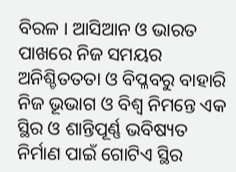ବିରଳ । ଆସିଆନ ଓ ଭାରତ ପାଖରେ ନିଜ ସମୟର ଅନିଶ୍ଚିତତତା ଓ ବିପ୍ଳବରୁ ବାହାରି ନିଜ ଭୂଭାଗ ଓ ବିଶ୍ୱ ନିମନ୍ତେ ଏକ ସ୍ଥିର ଓ ଶାନ୍ତିପୂର୍ଣ୍ଣ ଭବିଷ୍ୟତ ନିର୍ମାଣ ପାଇଁ ଗୋଟିଏ ସ୍ଥିର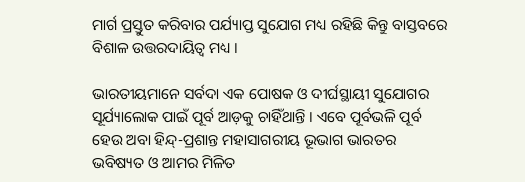ମାର୍ଗ ପ୍ରସ୍ତୁତ କରିବାର ପର୍ଯ୍ୟାପ୍ତ ସୁଯୋଗ ମଧ୍ୟ ରହିଛି କିନ୍ତୁ ବାସ୍ତବରେ ବିଶାଳ ଉତ୍ତରଦାୟିତ୍ୱ ମଧ୍ୟ ।

ଭାରତୀୟମାନେ ସର୍ବଦା ଏକ ପୋଷକ ଓ ଦୀର୍ଘସ୍ଥାୟୀ ସୁଯୋଗର ସୂର୍ଯ୍ୟାଲୋକ ପାଇଁ ପୂର୍ବ ଆଡ଼କୁ ଚାହିଁଥାନ୍ତି । ଏବେ ପୂର୍ବଭଳି ପୂର୍ବ ହେଉ ଅବା ହିନ୍ଦ୍-ପ୍ରଶାନ୍ତ ମହାସାଗରୀୟ ଭୂଭାଗ ଭାରତର ଭବିଷ୍ୟତ ଓ ଆମର ମିଳିତ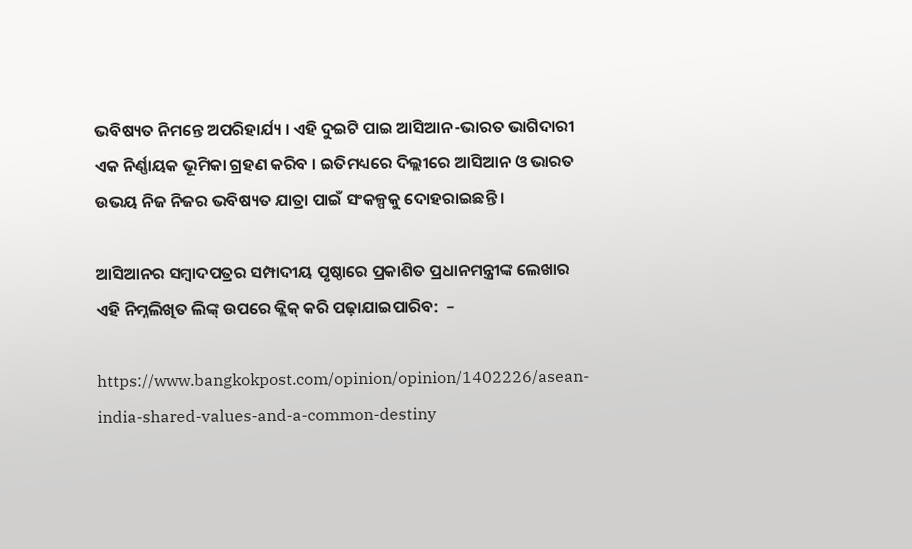ଭବିଷ୍ୟତ ନିମନ୍ତେ ଅପରିହାର୍ଯ୍ୟ । ଏହି ଦୁଇଟି ପାଇ ଆସିଆନ-ଭାରତ ଭାଗିଦାରୀ ଏକ ନିର୍ଣ୍ଣାୟକ ଭୂମିକା ଗ୍ରହଣ କରିବ । ଇତିମଧ୍ୟରେ ଦିଲ୍ଲୀରେ ଆସିଆନ ଓ ଭାରତ ଉଭୟ ନିଜ ନିଜର ଭବିଷ୍ୟତ ଯାତ୍ରା ପାଇଁ ସଂକଳ୍ପକୁ ଦୋହରାଇଛନ୍ତି ।

ଆସିଆନର ସମ୍ବାଦପତ୍ରର ସମ୍ପାଦୀୟ ପୃଷ୍ଠାରେ ପ୍ରକାଶିତ ପ୍ରଧାନମନ୍ତ୍ରୀଙ୍କ ଲେଖାର ଏହି ନିମ୍ନଲିଖିତ ଲିଙ୍କ୍ ଉପରେ କ୍ଲିକ୍ କରି ପଢ଼ାଯାଇପାରିବ:  –

https://www.bangkokpost.com/opinion/opinion/1402226/asean-india-shared-values-and-a-common-destiny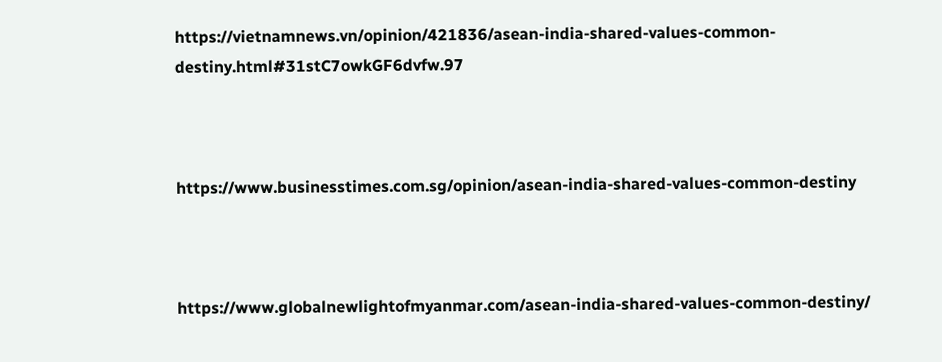https://vietnamnews.vn/opinion/421836/asean-india-shared-values-common-destiny.html#31stC7owkGF6dvfw.97



https://www.businesstimes.com.sg/opinion/asean-india-shared-values-common-destiny



https://www.globalnewlightofmyanmar.com/asean-india-shared-values-common-destiny/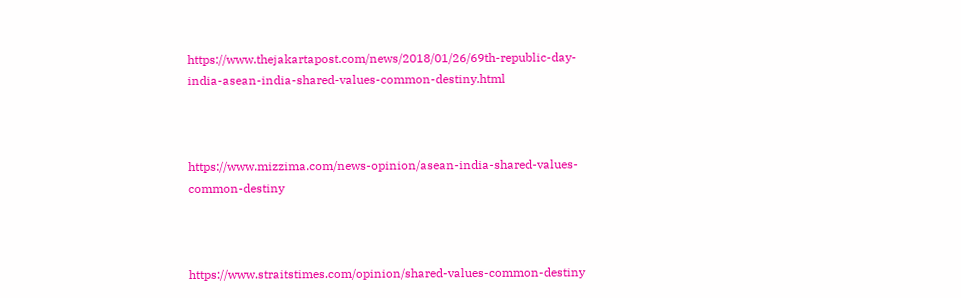https://www.thejakartapost.com/news/2018/01/26/69th-republic-day-india-asean-india-shared-values-common-destiny.html



https://www.mizzima.com/news-opinion/asean-india-shared-values-common-destiny



https://www.straitstimes.com/opinion/shared-values-common-destiny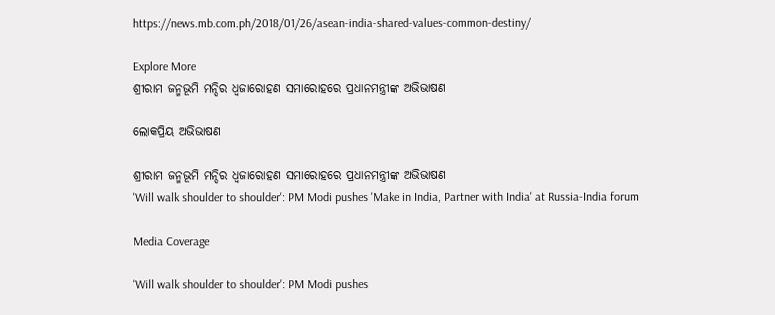https://news.mb.com.ph/2018/01/26/asean-india-shared-values-common-destiny/

Explore More
ଶ୍ରୀରାମ ଜନ୍ମଭୂମି ମନ୍ଦିର ଧ୍ଵଜାରୋହଣ ସମାରୋହରେ ପ୍ରଧାନମନ୍ତ୍ରୀଙ୍କ ଅଭିଭାଷଣ

ଲୋକପ୍ରିୟ ଅଭିଭାଷଣ

ଶ୍ରୀରାମ ଜନ୍ମଭୂମି ମନ୍ଦିର ଧ୍ଵଜାରୋହଣ ସମାରୋହରେ ପ୍ରଧାନମନ୍ତ୍ରୀଙ୍କ ଅଭିଭାଷଣ
'Will walk shoulder to shoulder': PM Modi pushes 'Make in India, Partner with India' at Russia-India forum

Media Coverage

'Will walk shoulder to shoulder': PM Modi pushes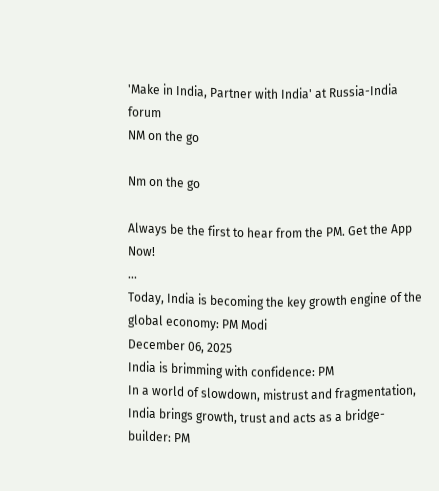'Make in India, Partner with India' at Russia-India forum
NM on the go

Nm on the go

Always be the first to hear from the PM. Get the App Now!
...
Today, India is becoming the key growth engine of the global economy: PM Modi
December 06, 2025
India is brimming with confidence: PM
In a world of slowdown, mistrust and fragmentation, India brings growth, trust and acts as a bridge-builder: PM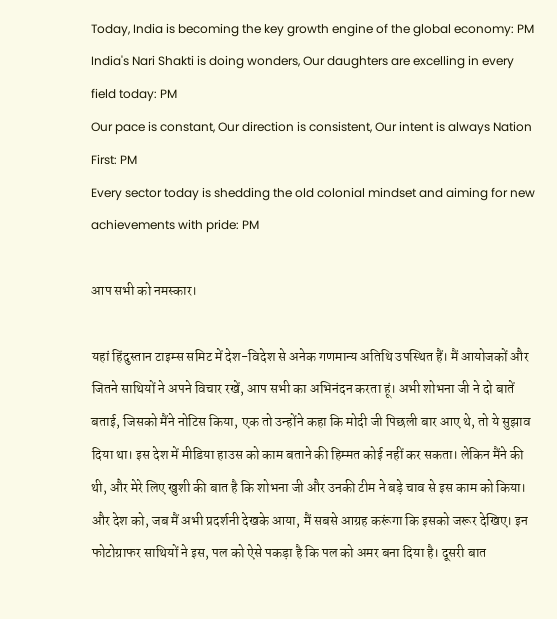Today, India is becoming the key growth engine of the global economy: PM
India's Nari Shakti is doing wonders, Our daughters are excelling in every field today: PM
Our pace is constant, Our direction is consistent, Our intent is always Nation First: PM
Every sector today is shedding the old colonial mindset and aiming for new achievements with pride: PM

आप सभी को नमस्कार।

यहां हिंदुस्तान टाइम्स समिट में देश-विदेश से अनेक गणमान्य अतिथि उपस्थित हैं। मैं आयोजकों और जितने साथियों ने अपने विचार रखें, आप सभी का अभिनंदन करता हूं। अभी शोभना जी ने दो बातें बताई, जिसको मैंने नोटिस किया, एक तो उन्होंने कहा कि मोदी जी पिछली बार आए थे, तो ये सुझाव दिया था। इस देश में मीडिया हाउस को काम बताने की हिम्मत कोई नहीं कर सकता। लेकिन मैंने की थी, और मेरे लिए खुशी की बात है कि शोभना जी और उनकी टीम ने बड़े चाव से इस काम को किया। और देश को, जब मैं अभी प्रदर्शनी देखके आया, मैं सबसे आग्रह करूंगा कि इसको जरूर देखिए। इन फोटोग्राफर साथियों ने इस, पल को ऐसे पकड़ा है कि पल को अमर बना दिया है। दूसरी बात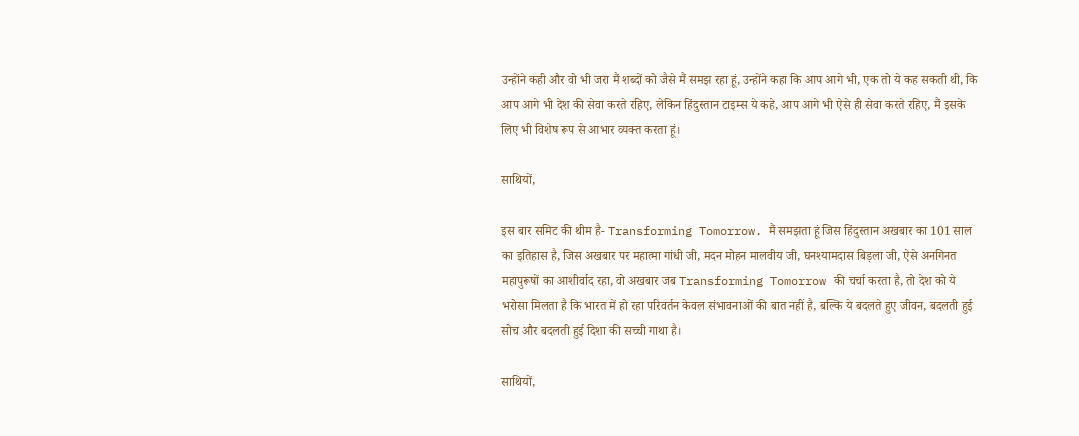उन्होंने कही और वो भी जरा मैं शब्दों को जैसे मैं समझ रहा हूं, उन्होंने कहा कि आप आगे भी, एक तो ये कह सकती थी, कि आप आगे भी देश की सेवा करते रहिए, लेकिन हिंदुस्तान टाइम्स ये कहे, आप आगे भी ऐसे ही सेवा करते रहिए, मैं इसके लिए भी विशेष रूप से आभार व्यक्त करता हूं।

साथियों,

इस बार समिट की थीम है- Transforming Tomorrow. मैं समझता हूं जिस हिंदुस्तान अखबार का 101 साल का इतिहास है, जिस अखबार पर महात्मा गांधी जी, मदन मोहन मालवीय जी, घनश्यामदास बिड़ला जी, ऐसे अनगिनत महापुरूषों का आशीर्वाद रहा, वो अखबार जब Transforming Tomorrow की चर्चा करता है, तो देश को ये भरोसा मिलता है कि भारत में हो रहा परिवर्तन केवल संभावनाओं की बात नहीं है, बल्कि ये बदलते हुए जीवन, बदलती हुई सोच और बदलती हुई दिशा की सच्ची गाथा है।

साथियों,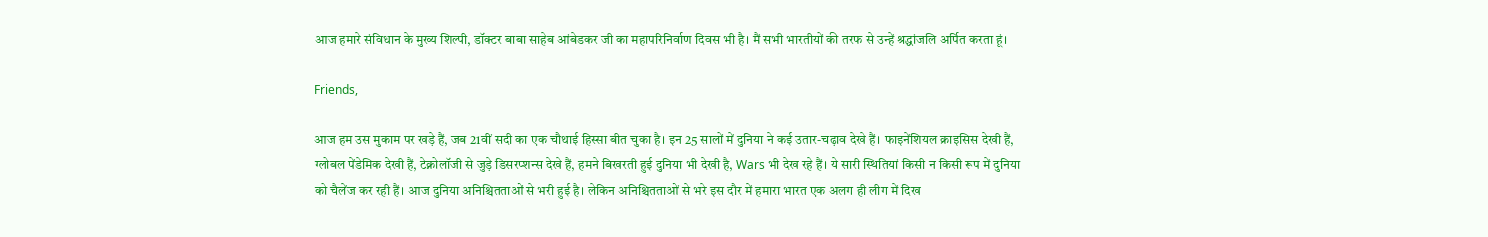आज हमारे संविधान के मुख्य शिल्पी, डॉक्टर बाबा साहेब आंबेडकर जी का महापरिनिर्वाण दिवस भी है। मैं सभी भारतीयों की तरफ से उन्हें श्रद्धांजलि अर्पित करता हूं।

Friends,

आज हम उस मुकाम पर खड़े हैं, जब 21वीं सदी का एक चौथाई हिस्सा बीत चुका है। इन 25 सालों में दुनिया ने कई उतार-चढ़ाव देखे हैं। फाइनेंशियल क्राइसिस देखी हैं, ग्लोबल पेंडेमिक देखी हैं, टेक्नोलॉजी से जुड़े डिसरप्शन्स देखे हैं, हमने बिखरती हुई दुनिया भी देखी है, Wars भी देख रहे हैं। ये सारी स्थितियां किसी न किसी रूप में दुनिया को चैलेंज कर रही हैं। आज दुनिया अनिश्चितताओं से भरी हुई है। लेकिन अनिश्चितताओं से भरे इस दौर में हमारा भारत एक अलग ही लीग में दिख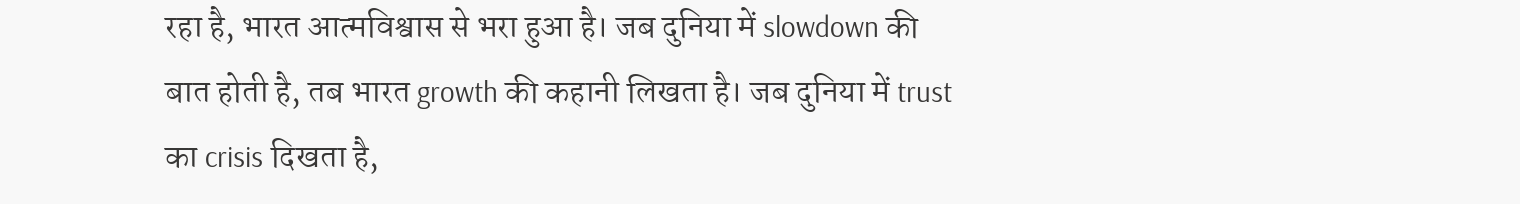रहा है, भारत आत्मविश्वास से भरा हुआ है। जब दुनिया में slowdown की बात होती है, तब भारत growth की कहानी लिखता है। जब दुनिया में trust का crisis दिखता है,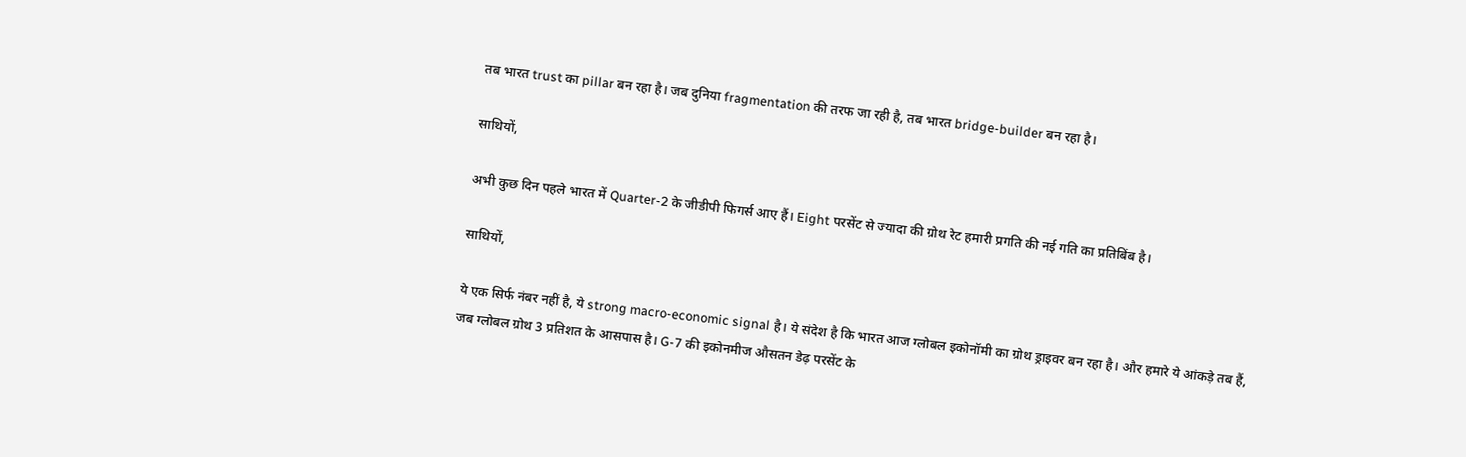तब भारत trust का pillar बन रहा है। जब दुनिया fragmentation की तरफ जा रही है, तब भारत bridge-builder बन रहा है।

साथियों,

अभी कुछ दिन पहले भारत में Quarter-2 के जीडीपी फिगर्स आए हैं। Eight परसेंट से ज्यादा की ग्रोथ रेट हमारी प्रगति की नई गति का प्रतिबिंब है।

साथियों,

ये एक सिर्फ नंबर नहीं है, ये strong macro-economic signal है। ये संदेश है कि भारत आज ग्लोबल इकोनॉमी का ग्रोथ ड्राइवर बन रहा है। और हमारे ये आंकड़े तब हैं, जब ग्लोबल ग्रोथ 3 प्रतिशत के आसपास है। G-7 की इकोनमीज औसतन डेढ़ परसेंट के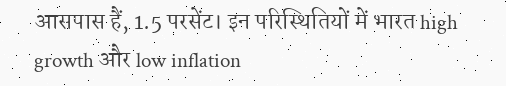आसपास हैं, 1.5 परसेंट। इन परिस्थितियों में भारत high growth और low inflation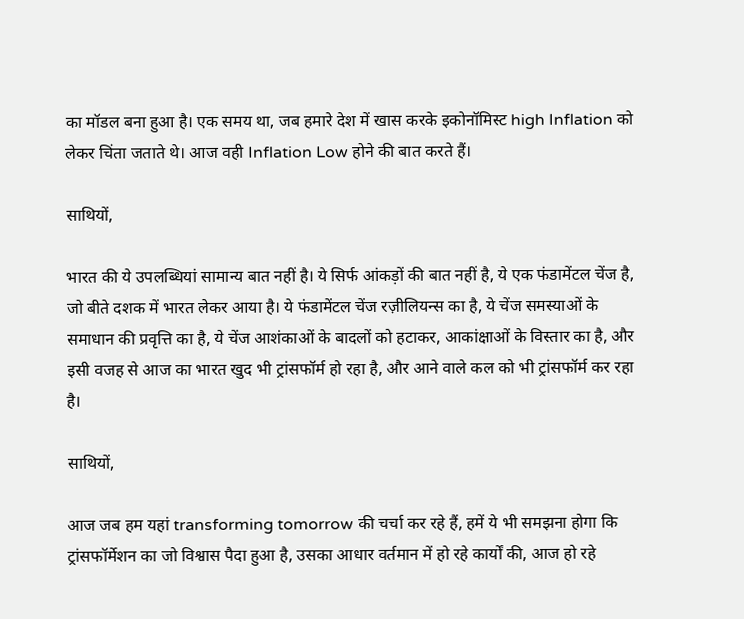का मॉडल बना हुआ है। एक समय था, जब हमारे देश में खास करके इकोनॉमिस्ट high Inflation को लेकर चिंता जताते थे। आज वही Inflation Low होने की बात करते हैं।

साथियों,

भारत की ये उपलब्धियां सामान्य बात नहीं है। ये सिर्फ आंकड़ों की बात नहीं है, ये एक फंडामेंटल चेंज है, जो बीते दशक में भारत लेकर आया है। ये फंडामेंटल चेंज रज़ीलियन्स का है, ये चेंज समस्याओं के समाधान की प्रवृत्ति का है, ये चेंज आशंकाओं के बादलों को हटाकर, आकांक्षाओं के विस्तार का है, और इसी वजह से आज का भारत खुद भी ट्रांसफॉर्म हो रहा है, और आने वाले कल को भी ट्रांसफॉर्म कर रहा है।

साथियों,

आज जब हम यहां transforming tomorrow की चर्चा कर रहे हैं, हमें ये भी समझना होगा कि ट्रांसफॉर्मेशन का जो विश्वास पैदा हुआ है, उसका आधार वर्तमान में हो रहे कार्यों की, आज हो रहे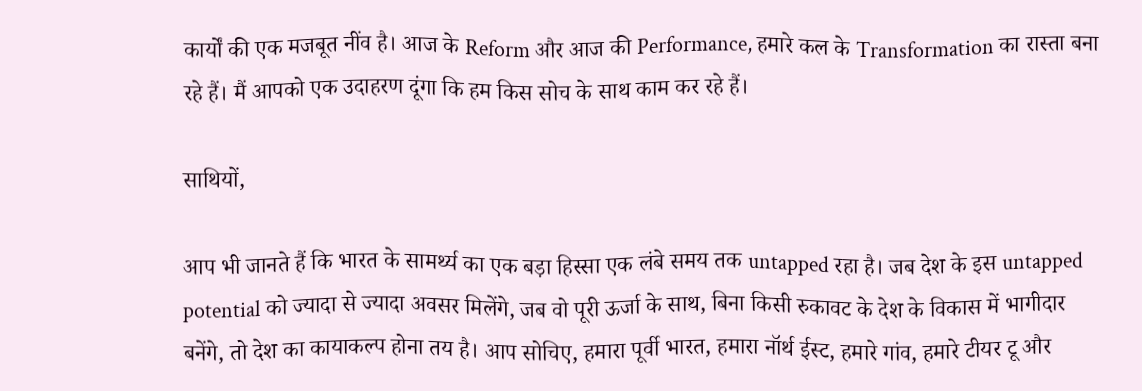कार्यों की एक मजबूत नींव है। आज के Reform और आज की Performance, हमारे कल के Transformation का रास्ता बना रहे हैं। मैं आपको एक उदाहरण दूंगा कि हम किस सोच के साथ काम कर रहे हैं।

साथियों,

आप भी जानते हैं कि भारत के सामर्थ्य का एक बड़ा हिस्सा एक लंबे समय तक untapped रहा है। जब देश के इस untapped potential को ज्यादा से ज्यादा अवसर मिलेंगे, जब वो पूरी ऊर्जा के साथ, बिना किसी रुकावट के देश के विकास में भागीदार बनेंगे, तो देश का कायाकल्प होना तय है। आप सोचिए, हमारा पूर्वी भारत, हमारा नॉर्थ ईस्ट, हमारे गांव, हमारे टीयर टू और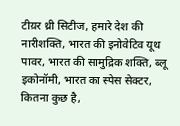टीय़र थ्री सिटीज, हमारे देश की नारीशक्ति, भारत की इनोवेटिव यूथ पावर, भारत की सामुद्रिक शक्ति, ब्लू इकोनॉमी, भारत का स्पेस सेक्टर, कितना कुछ है,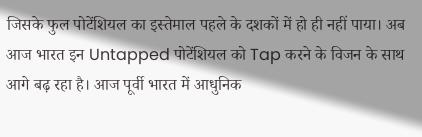जिसके फुल पोटेंशियल का इस्तेमाल पहले के दशकों में हो ही नहीं पाया। अब आज भारत इन Untapped पोटेंशियल को Tap करने के विजन के साथ आगे बढ़ रहा है। आज पूर्वी भारत में आधुनिक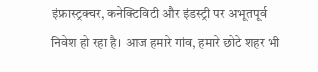इंफ्रास्ट्रक्चर, कनेक्टिविटी और इंडस्ट्री पर अभूतपूर्व निवेश हो रहा है। आज हमारे गांव, हमारे छोटे शहर भी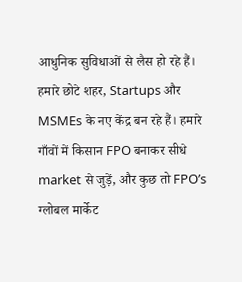आधुनिक सुविधाओं से लैस हो रहे हैं। हमारे छोटे शहर, Startups और MSMEs के नए केंद्र बन रहे हैं। हमारे गाँवों में किसान FPO बनाकर सीधे market से जुड़ें, और कुछ तो FPO’s ग्लोबल मार्केट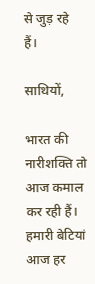से जुड़ रहे हैं।

साथियों,

भारत की नारीशक्ति तो आज कमाल कर रही हैं। हमारी बेटियां आज हर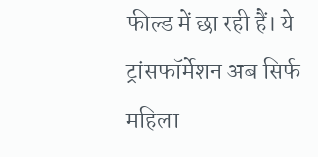फील्ड में छा रही हैं। ये ट्रांसफॉर्मेशन अब सिर्फ महिला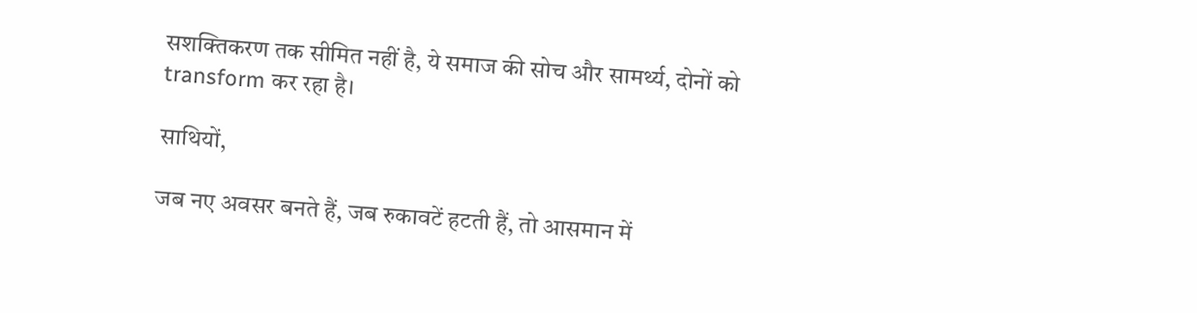सशक्तिकरण तक सीमित नहीं है, ये समाज की सोच और सामर्थ्य, दोनों को transform कर रहा है।

साथियों,

जब नए अवसर बनते हैं, जब रुकावटें हटती हैं, तो आसमान में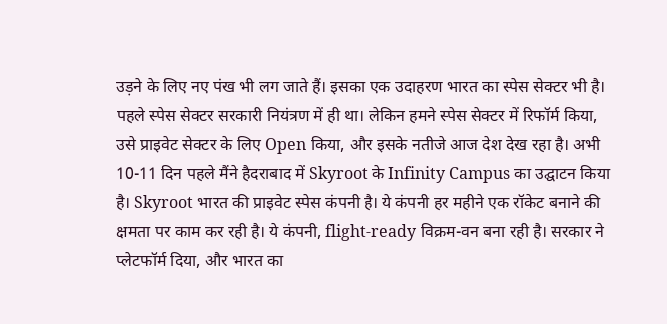उड़ने के लिए नए पंख भी लग जाते हैं। इसका एक उदाहरण भारत का स्पेस सेक्टर भी है। पहले स्पेस सेक्टर सरकारी नियंत्रण में ही था। लेकिन हमने स्पेस सेक्टर में रिफॉर्म किया, उसे प्राइवेट सेक्टर के लिए Open किया, और इसके नतीजे आज देश देख रहा है। अभी 10-11 दिन पहले मैंने हैदराबाद में Skyroot के Infinity Campus का उद्घाटन किया है। Skyroot भारत की प्राइवेट स्पेस कंपनी है। ये कंपनी हर महीने एक रॉकेट बनाने की क्षमता पर काम कर रही है। ये कंपनी, flight-ready विक्रम-वन बना रही है। सरकार ने प्लेटफॉर्म दिया, और भारत का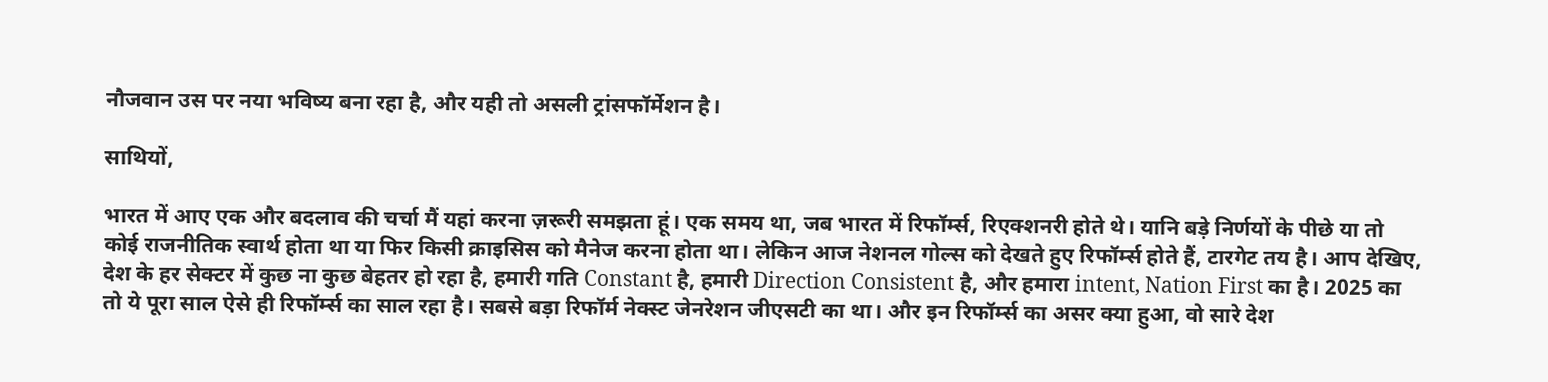नौजवान उस पर नया भविष्य बना रहा है, और यही तो असली ट्रांसफॉर्मेशन है।

साथियों,

भारत में आए एक और बदलाव की चर्चा मैं यहां करना ज़रूरी समझता हूं। एक समय था, जब भारत में रिफॉर्म्स, रिएक्शनरी होते थे। यानि बड़े निर्णयों के पीछे या तो कोई राजनीतिक स्वार्थ होता था या फिर किसी क्राइसिस को मैनेज करना होता था। लेकिन आज नेशनल गोल्स को देखते हुए रिफॉर्म्स होते हैं, टारगेट तय है। आप देखिए, देश के हर सेक्टर में कुछ ना कुछ बेहतर हो रहा है, हमारी गति Constant है, हमारी Direction Consistent है, और हमारा intent, Nation First का है। 2025 का तो ये पूरा साल ऐसे ही रिफॉर्म्स का साल रहा है। सबसे बड़ा रिफॉर्म नेक्स्ट जेनरेशन जीएसटी का था। और इन रिफॉर्म्स का असर क्या हुआ, वो सारे देश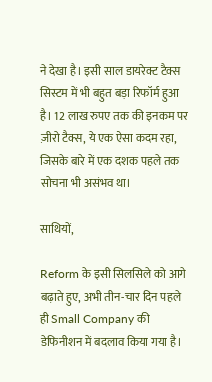ने देखा है। इसी साल डायरेक्ट टैक्स सिस्टम में भी बहुत बड़ा रिफॉर्म हुआ है। 12 लाख रुपए तक की इनकम पर ज़ीरो टैक्स, ये एक ऐसा कदम रहा, जिसके बारे में एक दशक पहले तक सोचना भी असंभव था।

साथियों,

Reform के इसी सिलसिले को आगे बढ़ाते हुए, अभी तीन-चार दिन पहले ही Small Company की डेफिनीशन में बदलाव किया गया है।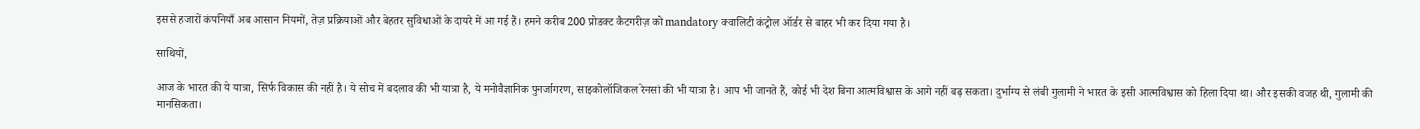इससे हजारों कंपनियाँ अब आसान नियमों, तेज़ प्रक्रियाओं और बेहतर सुविधाओं के दायरे में आ गई हैं। हमने करीब 200 प्रोडक्ट कैटगरीज़ को mandatory क्वालिटी कंट्रोल ऑर्डर से बाहर भी कर दिया गया है।

साथियों,

आज के भारत की ये यात्रा, सिर्फ विकास की नहीं है। ये सोच में बदलाव की भी यात्रा है, ये मनोवैज्ञानिक पुनर्जागरण, साइकोलॉजिकल रेनसां की भी यात्रा है। आप भी जानते हैं, कोई भी देश बिना आत्मविश्वास के आगे नहीं बढ़ सकता। दुर्भाग्य से लंबी गुलामी ने भारत के इसी आत्मविश्वास को हिला दिया था। और इसकी वजह थी, गुलामी की मानसिकता।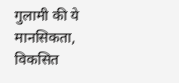गुलामी की ये मानसिकता, विकसित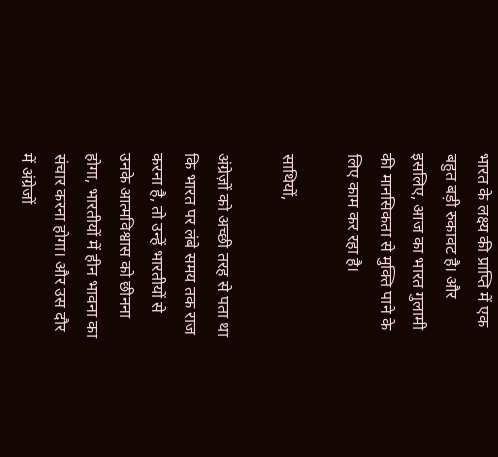भारत के लक्ष्य की प्राप्ति में एक बहुत बड़ी रुकावट है। और इसलिए, आज का भारत गुलामी की मानसिकता से मुक्ति पाने के लिए काम कर रहा है।

साथियों,

अंग्रेज़ों को अच्छी तरह से पता था कि भारत पर लंबे समय तक राज करना है, तो उन्हें भारतीयों से उनके आत्मविश्वास को छीनना होगा, भारतीयों में हीन भावना का संचार करना होगा। और उस दौर में अंग्रेजों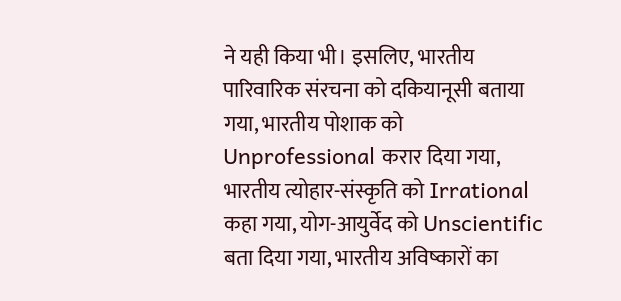ने यही किया भी। इसलिए, भारतीय पारिवारिक संरचना को दकियानूसी बताया गया, भारतीय पोशाक को Unprofessional करार दिया गया, भारतीय त्योहार-संस्कृति को Irrational कहा गया, योग-आयुर्वेद को Unscientific बता दिया गया, भारतीय अविष्कारों का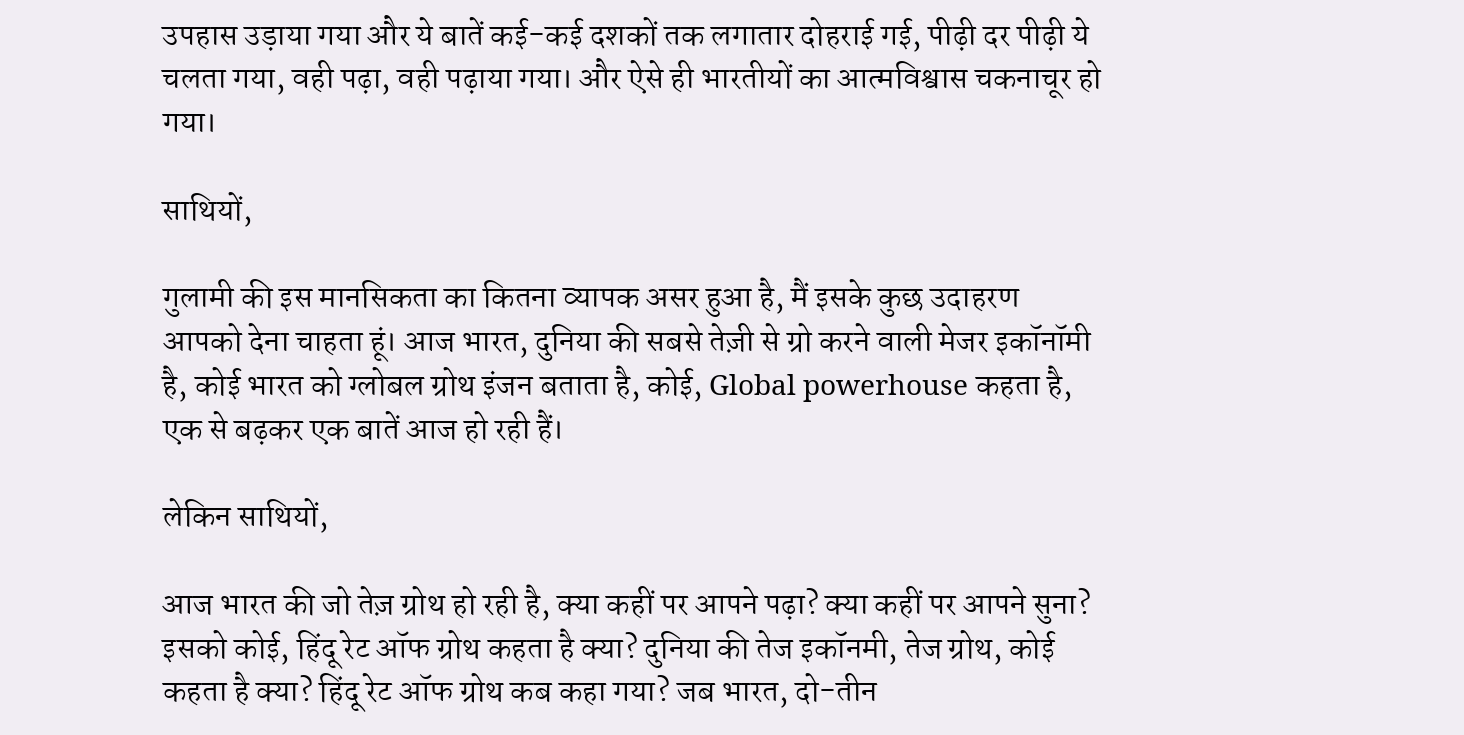उपहास उड़ाया गया और ये बातें कई-कई दशकों तक लगातार दोहराई गई, पीढ़ी दर पीढ़ी ये चलता गया, वही पढ़ा, वही पढ़ाया गया। और ऐसे ही भारतीयों का आत्मविश्वास चकनाचूर हो गया।

साथियों,

गुलामी की इस मानसिकता का कितना व्यापक असर हुआ है, मैं इसके कुछ उदाहरण आपको देना चाहता हूं। आज भारत, दुनिया की सबसे तेज़ी से ग्रो करने वाली मेजर इकॉनॉमी है, कोई भारत को ग्लोबल ग्रोथ इंजन बताता है, कोई, Global powerhouse कहता है, एक से बढ़कर एक बातें आज हो रही हैं।

लेकिन साथियों,

आज भारत की जो तेज़ ग्रोथ हो रही है, क्या कहीं पर आपने पढ़ा? क्या कहीं पर आपने सुना? इसको कोई, हिंदू रेट ऑफ ग्रोथ कहता है क्या? दुनिया की तेज इकॉनमी, तेज ग्रोथ, कोई कहता है क्या? हिंदू रेट ऑफ ग्रोथ कब कहा गया? जब भारत, दो-तीन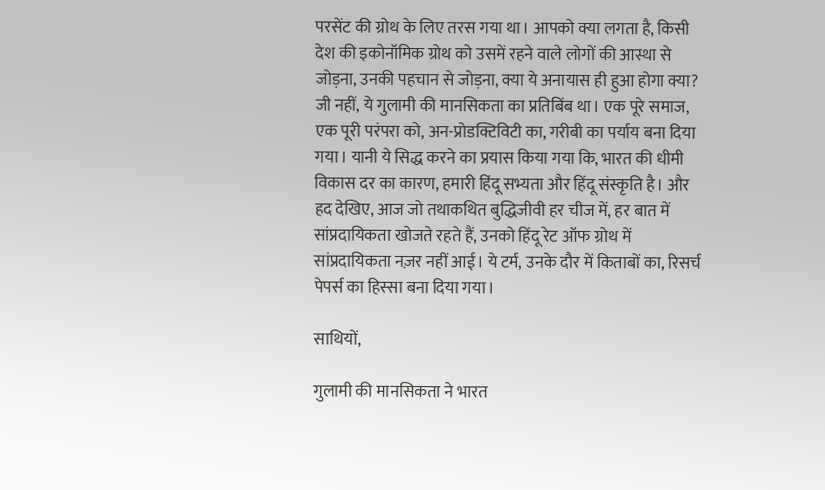परसेंट की ग्रोथ के लिए तरस गया था। आपको क्या लगता है, किसी देश की इकोनॉमिक ग्रोथ को उसमें रहने वाले लोगों की आस्था से जोड़ना, उनकी पहचान से जोड़ना, क्या ये अनायास ही हुआ होगा क्या? जी नहीं, ये गुलामी की मानसिकता का प्रतिबिंब था। एक पूरे समाज, एक पूरी परंपरा को, अन-प्रोडक्टिविटी का, गरीबी का पर्याय बना दिया गया। यानी ये सिद्ध करने का प्रयास किया गया कि, भारत की धीमी विकास दर का कारण, हमारी हिंदू सभ्यता और हिंदू संस्कृति है। और हद देखिए, आज जो तथाकथित बुद्धिजीवी हर चीज में, हर बात में सांप्रदायिकता खोजते रहते हैं, उनको हिंदू रेट ऑफ ग्रोथ में सांप्रदायिकता नज़र नहीं आई। ये टर्म, उनके दौर में किताबों का, रिसर्च पेपर्स का हिस्सा बना दिया गया।

साथियों,

गुलामी की मानसिकता ने भारत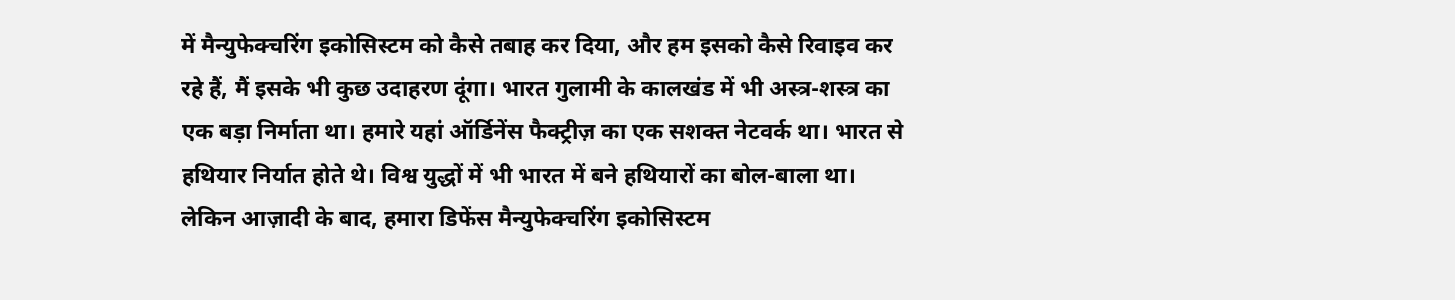में मैन्युफेक्चरिंग इकोसिस्टम को कैसे तबाह कर दिया, और हम इसको कैसे रिवाइव कर रहे हैं, मैं इसके भी कुछ उदाहरण दूंगा। भारत गुलामी के कालखंड में भी अस्त्र-शस्त्र का एक बड़ा निर्माता था। हमारे यहां ऑर्डिनेंस फैक्ट्रीज़ का एक सशक्त नेटवर्क था। भारत से हथियार निर्यात होते थे। विश्व युद्धों में भी भारत में बने हथियारों का बोल-बाला था। लेकिन आज़ादी के बाद, हमारा डिफेंस मैन्युफेक्चरिंग इकोसिस्टम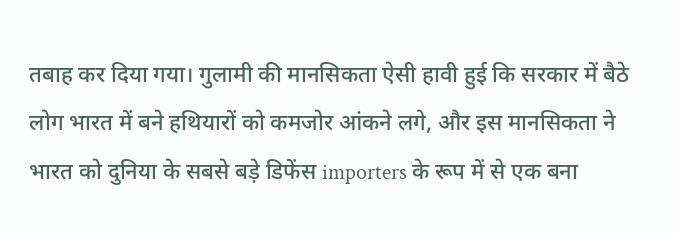तबाह कर दिया गया। गुलामी की मानसिकता ऐसी हावी हुई कि सरकार में बैठे लोग भारत में बने हथियारों को कमजोर आंकने लगे, और इस मानसिकता ने भारत को दुनिया के सबसे बड़े डिफेंस importers के रूप में से एक बना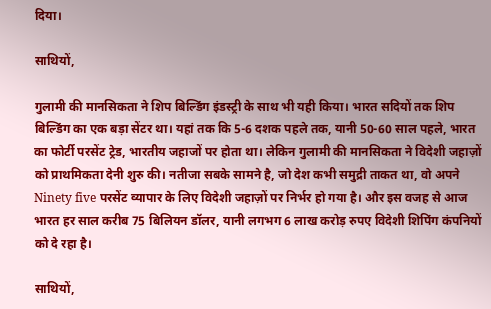दिया।

साथियों,

गुलामी की मानसिकता ने शिप बिल्डिंग इंडस्ट्री के साथ भी यही किया। भारत सदियों तक शिप बिल्डिंग का एक बड़ा सेंटर था। यहां तक कि 5-6 दशक पहले तक, यानी 50-60 साल पहले, भारत का फोर्टी परसेंट ट्रेड, भारतीय जहाजों पर होता था। लेकिन गुलामी की मानसिकता ने विदेशी जहाज़ों को प्राथमिकता देनी शुरु की। नतीजा सबके सामने है, जो देश कभी समुद्री ताकत था, वो अपने Ninety five परसेंट व्यापार के लिए विदेशी जहाज़ों पर निर्भर हो गया है। और इस वजह से आज भारत हर साल करीब 75 बिलियन डॉलर, यानी लगभग 6 लाख करोड़ रुपए विदेशी शिपिंग कंपनियों को दे रहा है।

साथियों,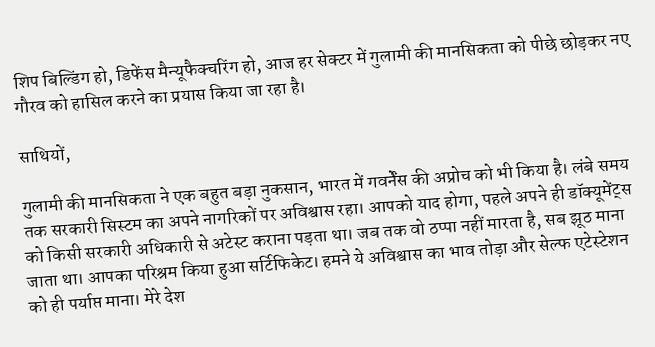शिप बिल्डिंग हो, डिफेंस मैन्यूफैक्चरिंग हो, आज हर सेक्टर में गुलामी की मानसिकता को पीछे छोड़कर नए गौरव को हासिल करने का प्रयास किया जा रहा है।

साथियों,

गुलामी की मानसिकता ने एक बहुत बड़ा नुकसान, भारत में गवर्नेंस की अप्रोच को भी किया है। लंबे समय तक सरकारी सिस्टम का अपने नागरिकों पर अविश्वास रहा। आपको याद होगा, पहले अपने ही डॉक्यूमेंट्स को किसी सरकारी अधिकारी से अटेस्ट कराना पड़ता था। जब तक वो ठप्पा नहीं मारता है, सब झूठ माना जाता था। आपका परिश्रम किया हुआ सर्टिफिकेट। हमने ये अविश्वास का भाव तोड़ा और सेल्फ एटेस्टेशन को ही पर्याप्त माना। मेरे देश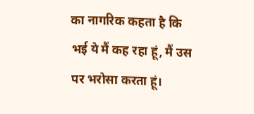का नागरिक कहता है कि भई ये मैं कह रहा हूं, मैं उस पर भरोसा करता हूं।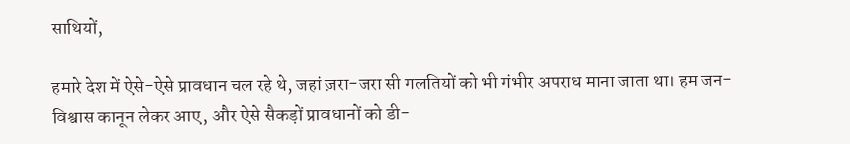साथियों,

हमारे देश में ऐसे-ऐसे प्रावधान चल रहे थे, जहां ज़रा-जरा सी गलतियों को भी गंभीर अपराध माना जाता था। हम जन-विश्वास कानून लेकर आए, और ऐसे सैकड़ों प्रावधानों को डी-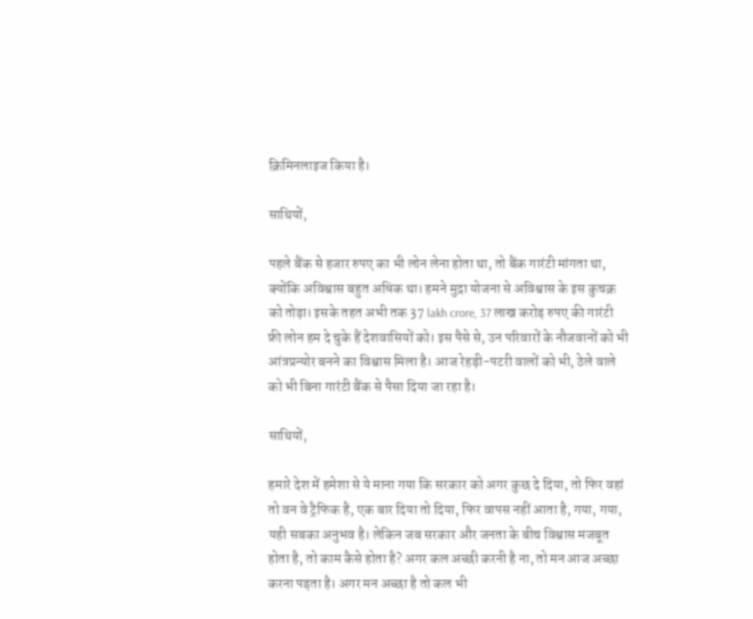क्रिमिनलाइज किया है।

साथियों,

पहले बैंक से हजार रुपए का भी लोन लेना होता था, तो बैंक गारंटी मांगता था, क्योंकि अविश्वास बहुत अधिक था। हमने मुद्रा योजना से अविश्वास के इस कुचक्र को तोड़ा। इसके तहत अभी तक 37 lakh crore, 37 लाख करोड़ रुपए की गारंटी फ्री लोन हम दे चुके हैं देशवासियों को। इस पैसे से, उन परिवारों के नौजवानों को भी आंत्रप्रन्योर बनने का विश्वास मिला है। आज रेहड़ी-पटरी वालों को भी, ठेले वाले को भी बिना गारंटी बैंक से पैसा दिया जा रहा है।

साथियों,

हमारे देश में हमेशा से ये माना गया कि सरकार को अगर कुछ दे दिया, तो फिर वहां तो वन वे ट्रैफिक है, एक बार दिया तो दिया, फिर वापस नहीं आता है, गया, गया, यही सबका अनुभव है। लेकिन जब सरकार और जनता के बीच विश्वास मजबूत होता है, तो काम कैसे होता है? अगर कल अच्छी करनी है ना, तो मन आज अच्छा करना पड़ता है। अगर मन अच्छा है तो कल भी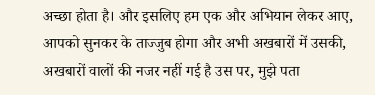अच्छा होता है। और इसलिए हम एक और अभियान लेकर आए, आपको सुनकर के ताज्जुब होगा और अभी अखबारों में उसकी, अखबारों वालों की नजर नहीं गई है उस पर, मुझे पता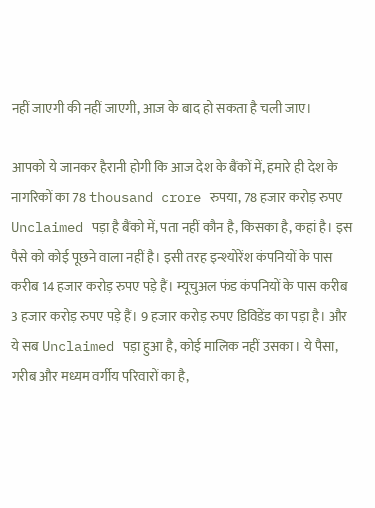नहीं जाएगी की नहीं जाएगी, आज के बाद हो सकता है चली जाए।

आपको ये जानकर हैरानी होगी कि आज देश के बैंकों में, हमारे ही देश के नागरिकों का 78 thousand crore रुपया, 78 हजार करोड़ रुपए Unclaimed पड़ा है बैंको में, पता नहीं कौन है, किसका है, कहां है। इस पैसे को कोई पूछने वाला नहीं है। इसी तरह इन्श्योरेंश कंपनियों के पास करीब 14 हजार करोड़ रुपए पड़े हैं। म्यूचुअल फंड कंपनियों के पास करीब 3 हजार करोड़ रुपए पड़े हैं। 9 हजार करोड़ रुपए डिविडेंड का पड़ा है। और ये सब Unclaimed पड़ा हुआ है, कोई मालिक नहीं उसका। ये पैसा, गरीब और मध्यम वर्गीय परिवारों का है,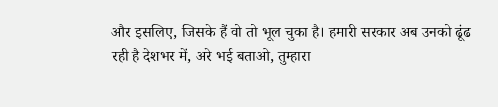और इसलिए, जिसके हैं वो तो भूल चुका है। हमारी सरकार अब उनको ढूंढ रही है देशभर में, अरे भई बताओ, तुम्हारा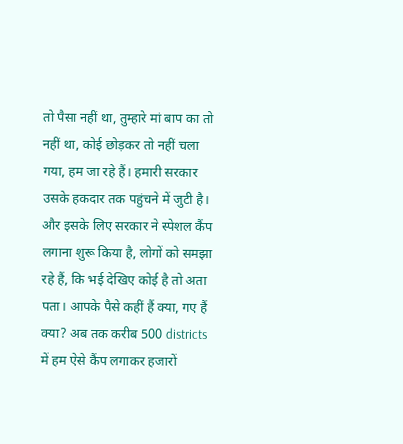तो पैसा नहीं था, तुम्हारे मां बाप का तो नहीं था, कोई छोड़कर तो नहीं चला गया, हम जा रहे हैं। हमारी सरकार उसके हकदार तक पहुंचने में जुटी है। और इसके लिए सरकार ने स्पेशल कैंप लगाना शुरू किया है, लोगों को समझा रहे हैं, कि भई देखिए कोई है तो अता पता। आपके पैसे कहीं हैं क्या, गए हैं क्या? अब तक करीब 500 districts में हम ऐसे कैंप लगाकर हजारों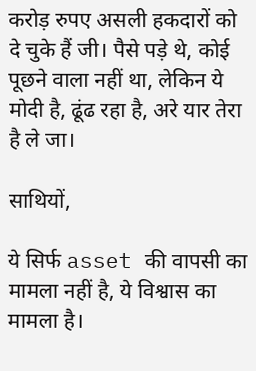करोड़ रुपए असली हकदारों को दे चुके हैं जी। पैसे पड़े थे, कोई पूछने वाला नहीं था, लेकिन ये मोदी है, ढूंढ रहा है, अरे यार तेरा है ले जा।

साथियों,

ये सिर्फ asset की वापसी का मामला नहीं है, ये विश्वास का मामला है।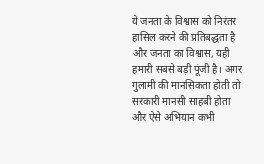ये जनता के विश्वास को निरंतर हासिल करने की प्रतिबद्धता है और जनता का विश्वास, यही हमारी सबसे बड़ी पूंजी है। अगर गुलामी की मानसिकता होती तो सरकारी मानसी साहबी होता और ऐसे अभियान कभी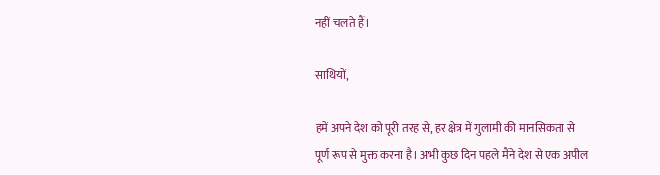नहीं चलते हैं।

साथियों,

हमें अपने देश को पूरी तरह से, हर क्षेत्र में गुलामी की मानसिकता से पूर्ण रूप से मुक्त करना है। अभी कुछ दिन पहले मैंने देश से एक अपील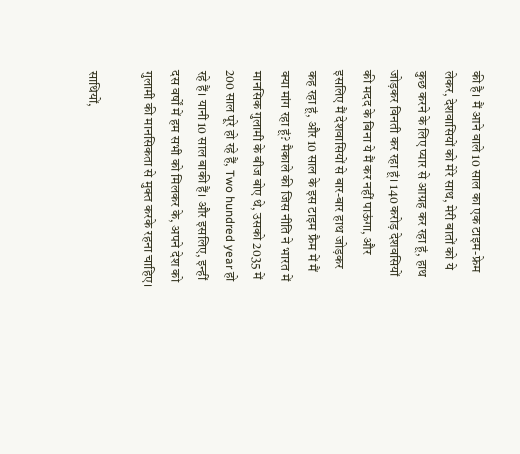की है। मैं आने वाले 10 साल का एक टाइम-फ्रेम लेकर, देशवासियों को मेरे साथ, मेरी बातों को ये कुछ करने के लिए प्यार से आग्रह कर रहा हूं, हाथ जोड़कर विनती कर रहा हूं। 140 करोड़ देशवसियों की मदद के बिना ये मैं कर नहीं पाऊंगा, और इसलिए मैं देशवासियों से बार-बार हाथ जोड़कर कह रहा हूं, और 10 साल के इस टाइम फ्रैम में मैं क्या मांग रहा हूं? मैकाले की जिस नीति ने भारत में मानसिक गुलामी के बीज बोए थे, उसको 2035 में 200 साल पूरे हो रहे हैं, Two hundred year हो रहे हैं। यानी 10 साल बाकी हैं। और इसलिए, इन्हीं दस वर्षों में हम सभी को मिलकर के, अपने देश को गुलामी की मानसिकता से मुक्त करके रहना चाहिए।

साथियों,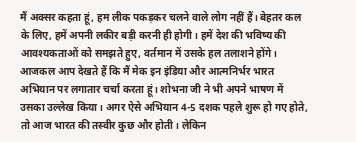मैं अक्सर कहता हूं, हम लीक पकड़कर चलने वाले लोग नहीं हैं। बेहतर कल के लिए, हमें अपनी लकीर बड़ी करनी ही होगी। हमें देश की भविष्य की आवश्यकताओं को समझते हुए, वर्तमान में उसके हल तलाशने होंगे। आजकल आप देखते हैं कि मैं मेक इन इंडिया और आत्मनिर्भर भारत अभियान पर लगातार चर्चा करता हूं। शोभना जी ने भी अपने भाषण में उसका उल्लेख किया। अगर ऐसे अभियान 4-5 दशक पहले शुरू हो गए होते, तो आज भारत की तस्वीर कुछ और होती। लेकिन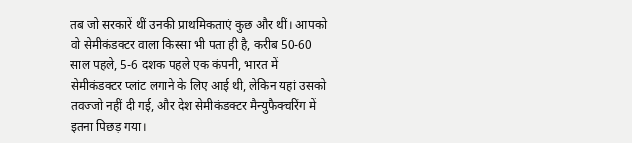तब जो सरकारें थीं उनकी प्राथमिकताएं कुछ और थीं। आपको वो सेमीकंडक्टर वाला किस्सा भी पता ही है, करीब 50-60 साल पहले, 5-6 दशक पहले एक कंपनी, भारत में सेमीकंडक्टर प्लांट लगाने के लिए आई थी, लेकिन यहां उसको तवज्जो नहीं दी गई, और देश सेमीकंडक्टर मैन्युफैक्चरिंग में इतना पिछड़ गया।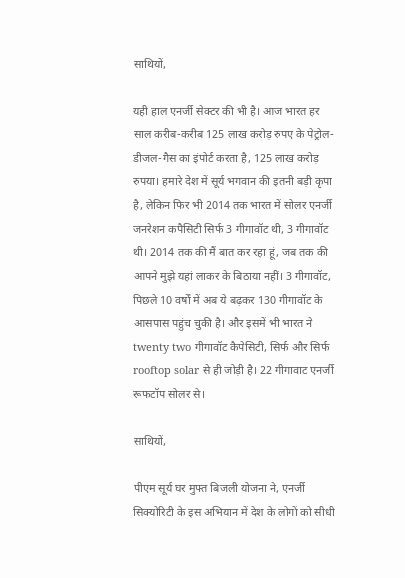साथियों,

यही हाल एनर्जी सेक्टर की भी है। आज भारत हर साल करीब-करीब 125 लाख करोड़ रुपए के पेट्रोल-डीजल-गैस का इंपोर्ट करता है, 125 लाख करोड़ रुपया। हमारे देश में सूर्य भगवान की इतनी बड़ी कृपा है, लेकिन फिर भी 2014 तक भारत में सोलर एनर्जी जनरेशन कपैसिटी सिर्फ 3 गीगावॉट थी, 3 गीगावॉट थी। 2014 तक की मैं बात कर रहा हूं, जब तक की आपने मुझे यहां लाकर के बिठाया नहीं। 3 गीगावॉट, पिछले 10 वर्षों में अब ये बढ़कर 130 गीगावॉट के आसपास पहुंच चुकी है। और इसमें भी भारत ने twenty two गीगावॉट कैपेसिटी, सिर्फ और सिर्फ rooftop solar से ही जोड़ी है। 22 गीगावाट एनर्जी रूफटॉप सोलर से।

साथियों,

पीएम सूर्य घर मुफ्त बिजली योजना ने, एनर्जी सिक्योरिटी के इस अभियान में देश के लोगों को सीधी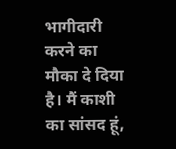भागीदारी करने का मौका दे दिया है। मैं काशी का सांसद हूं,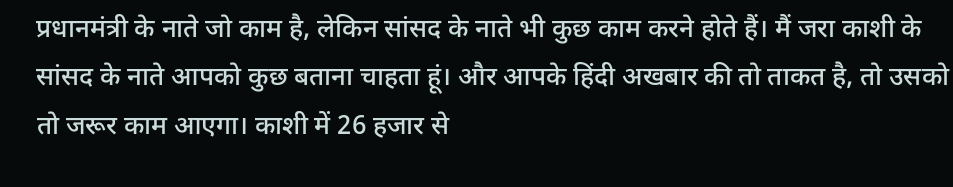प्रधानमंत्री के नाते जो काम है, लेकिन सांसद के नाते भी कुछ काम करने होते हैं। मैं जरा काशी के सांसद के नाते आपको कुछ बताना चाहता हूं। और आपके हिंदी अखबार की तो ताकत है, तो उसको तो जरूर काम आएगा। काशी में 26 हजार से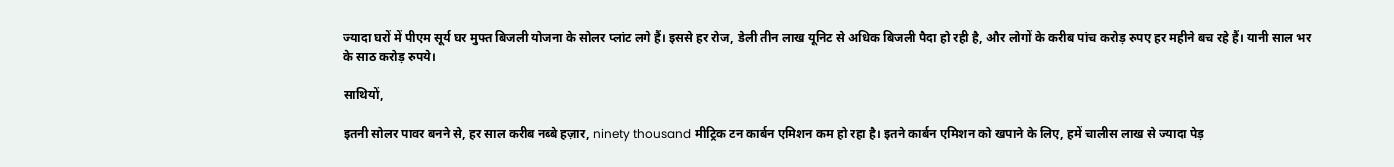ज्यादा घरों में पीएम सूर्य घर मुफ्त बिजली योजना के सोलर प्लांट लगे हैं। इससे हर रोज, डेली तीन लाख यूनिट से अधिक बिजली पैदा हो रही है, और लोगों के करीब पांच करोड़ रुपए हर महीने बच रहे हैं। यानी साल भर के साठ करोड़ रुपये।

साथियों,

इतनी सोलर पावर बनने से, हर साल करीब नब्बे हज़ार, ninety thousand मीट्रिक टन कार्बन एमिशन कम हो रहा है। इतने कार्बन एमिशन को खपाने के लिए, हमें चालीस लाख से ज्यादा पेड़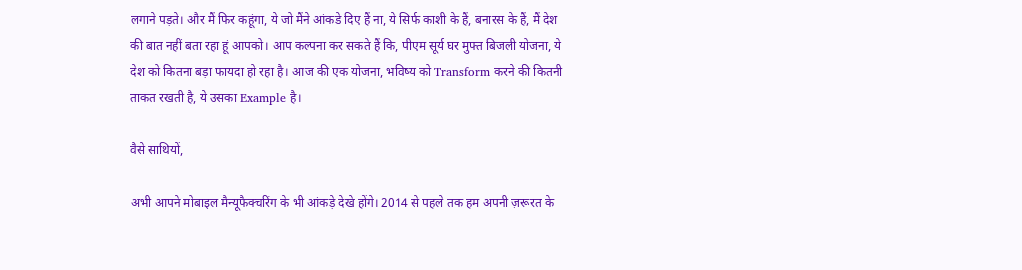लगाने पड़ते। और मैं फिर कहूंगा, ये जो मैंने आंकडे दिए हैं ना, ये सिर्फ काशी के हैं, बनारस के हैं, मैं देश की बात नहीं बता रहा हूं आपको। आप कल्पना कर सकते हैं कि, पीएम सूर्य घर मुफ्त बिजली योजना, ये देश को कितना बड़ा फायदा हो रहा है। आज की एक योजना, भविष्य को Transform करने की कितनी ताकत रखती है, ये उसका Example है।

वैसे साथियों,

अभी आपने मोबाइल मैन्यूफैक्चरिंग के भी आंकड़े देखे होंगे। 2014 से पहले तक हम अपनी ज़रूरत के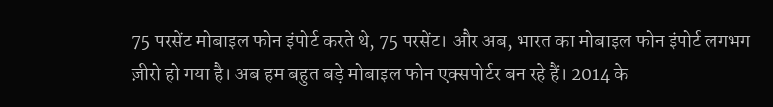75 परसेंट मोबाइल फोन इंपोर्ट करते थे, 75 परसेंट। और अब, भारत का मोबाइल फोन इंपोर्ट लगभग ज़ीरो हो गया है। अब हम बहुत बड़े मोबाइल फोन एक्सपोर्टर बन रहे हैं। 2014 के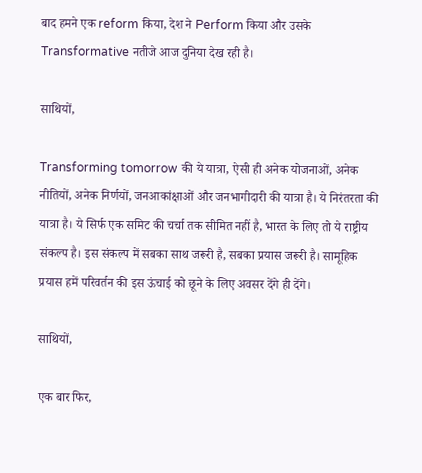बाद हमने एक reform किया, देश ने Perform किया और उसके Transformative नतीजे आज दुनिया देख रही है।

साथियों,

Transforming tomorrow की ये यात्रा, ऐसी ही अनेक योजनाओं, अनेक नीतियों, अनेक निर्णयों, जनआकांक्षाओं और जनभागीदारी की यात्रा है। ये निरंतरता की यात्रा है। ये सिर्फ एक समिट की चर्चा तक सीमित नहीं है, भारत के लिए तो ये राष्ट्रीय संकल्प है। इस संकल्प में सबका साथ जरूरी है, सबका प्रयास जरूरी है। सामूहिक प्रयास हमें परिवर्तन की इस ऊंचाई को छूने के लिए अवसर देंगे ही देंगे।

साथियों,

एक बार फिर,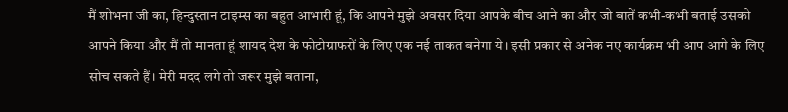मैं शोभना जी का, हिन्दुस्तान टाइम्स का बहुत आभारी हूं, कि आपने मुझे अवसर दिया आपके बीच आने का और जो बातें कभी-कभी बताई उसको आपने किया और मैं तो मानता हूं शायद देश के फोटोग्राफरों के लिए एक नई ताकत बनेगा ये। इसी प्रकार से अनेक नए कार्यक्रम भी आप आगे के लिए सोच सकते हैं। मेरी मदद लगे तो जरूर मुझे बताना,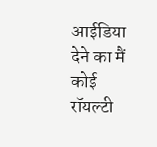आईडिया देने का मैं कोई रॉयल्टी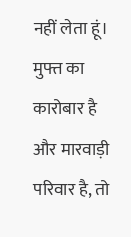नहीं लेता हूं। मुफ्त का कारोबार है और मारवाड़ी परिवार है, तो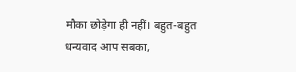मौका छोड़ेगा ही नहीं। बहुत-बहुत धन्यवाद आप सबका,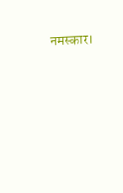नमस्कार।